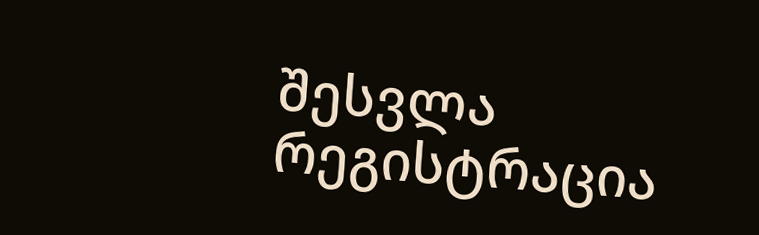შესვლა
რეგისტრაცია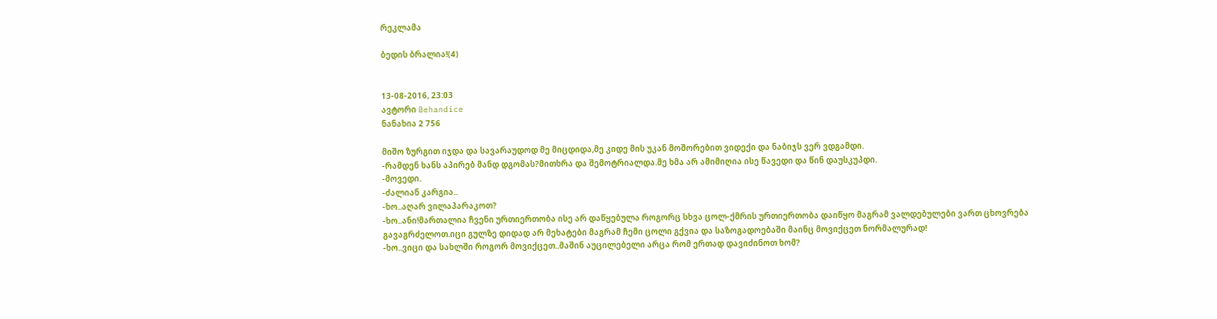რეკლამა

ბედის ბრალია!(4)


13-08-2016, 23:03
ავტორი Behandice
ნანახია 2 756

მიშო ზურგით იჯდა და სავარაუდოდ მე მიცდიდა,მე კიდე მის უკან მოშორებით ვიდექი და ნაბიჯს ვერ ვდგამდი.
-რამდენ ხანს აპირებ მანდ დგომას?მითხრა და შემოტრიალდა.მე ხმა არ ამიმიღია ისე წავედი და წინ დაუსკუპდი.
-მოვედი.
-ძალიან კარგია..
-ხო..აღარ ვილაპარაკოთ?
-ხო..ანი!მართალია ჩვენი ურთიერთობა ისე არ დაწყებულა როგორც სხვა ცოლ-ქმრის ურთიერთობა დაიწყო მაგრამ ვალდებულები ვართ ცხოვრება გავაგრძელოთ.იცი გულზე დიდად არ მეხატები მაგრამ ჩემი ცოლი გქვია და საზოგადოებაში მაინც მოვიქცეთ ნორმალურად!
-ხო..ვიცი და სახლში როგორ მოვიქცეთ..მაშინ აუცილებელი არცა რომ ერთად დავიძინოთ ხომ?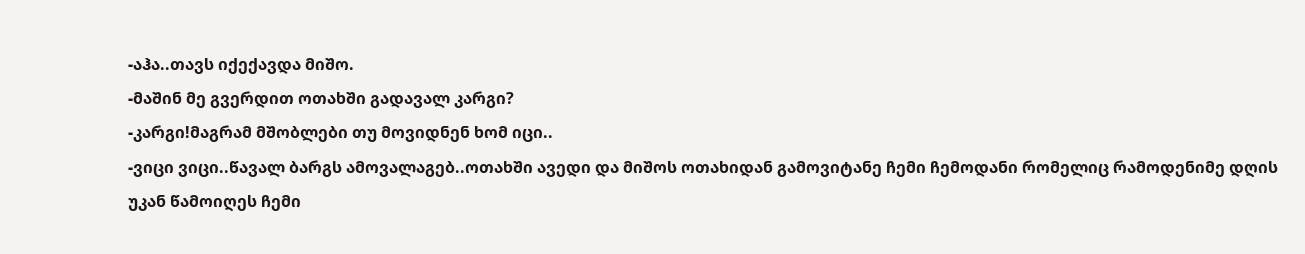-აჰა..თავს იქექავდა მიშო.
-მაშინ მე გვერდით ოთახში გადავალ კარგი?
-კარგი!მაგრამ მშობლები თუ მოვიდნენ ხომ იცი..
-ვიცი ვიცი..წავალ ბარგს ამოვალაგებ..ოთახში ავედი და მიშოს ოთახიდან გამოვიტანე ჩემი ჩემოდანი რომელიც რამოდენიმე დღის უკან წამოიღეს ჩემი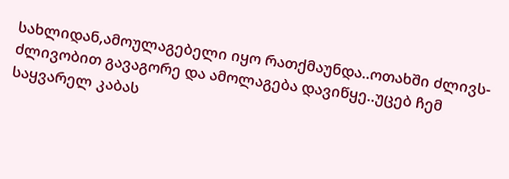სახლიდან,ამოულაგებელი იყო რათქმაუნდა..ოთახში ძლივს-ძლივობით გავაგორე და ამოლაგება დავიწყე..უცებ ჩემ საყვარელ კაბას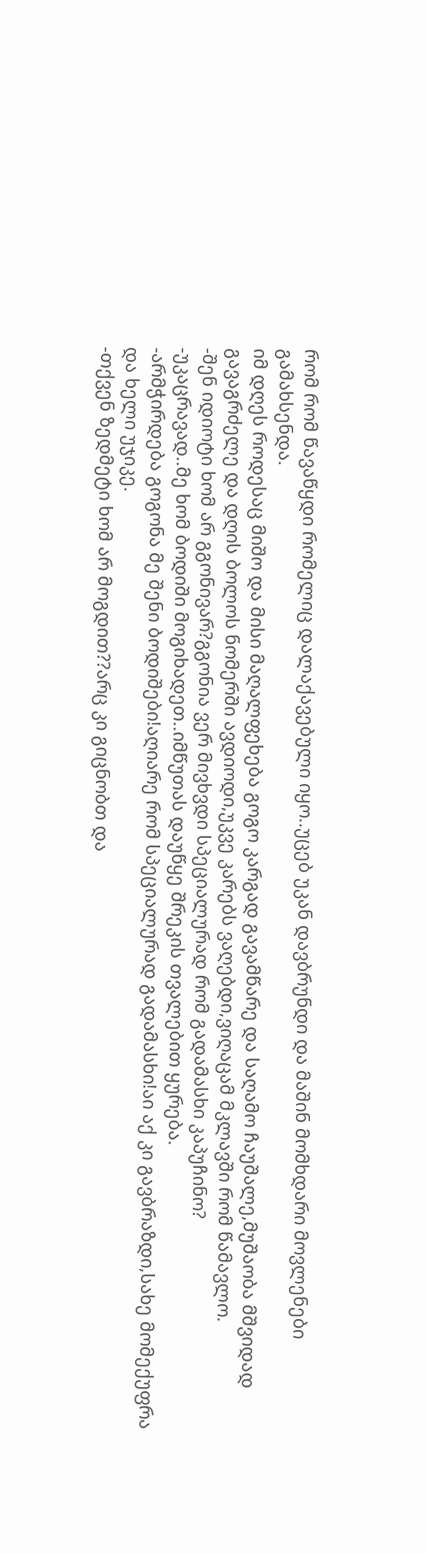რომ რომ წავაწყდი რომელიც დალაქავებული იყო..უცებ უკან დავბრუნდი და მაშინ მომხდარი მოვლენები გამახსენდა.
იმ დღეს როდესაც მიშო და მისი მაღალფეხება გოგო კარგად გავამწარე და საღამო ჩაუშალე,მუშაობა მშვიდად გავაგრძელე და დღის ბოლოს ნომერში ავდიოდი,უკვე კარებს ვაღებდი,ვიღაცამ მკლავში რომ წამავლო.
-შენ იდიოტი ხომ არ გგონივარ?გგონია ვერ მივხვდი სპეციალურად რომ გადამასხი კაპუჩინო?
-უკაცრავად..მე ხომ ბოდიში მოგიხადეთ..იმწუთას დაუწყე შრეკის თვალებით ყურება.
-არმჭირდება გოგონა მე შენი ბოდიშები!აღიარე რომ სპეციალურად გადამასხი!აი აქ კი გავბრაზდი,სახე მომექუფრა და ხელი უჯიკე.
-თქვენ ზედმეტი ხომ არ მოგდით??არც კი გიცნობთ და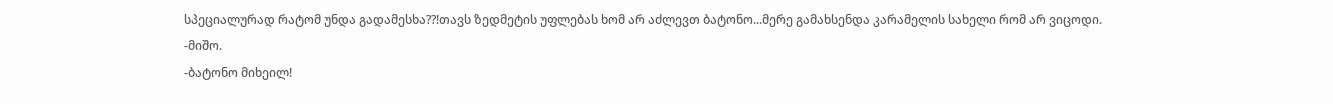სპეციალურად რატომ უნდა გადამესხა??!თავს ზედმეტის უფლებას ხომ არ აძლევთ ბატონო...მერე გამახსენდა კარამელის სახელი რომ არ ვიცოდი.
-მიშო.
-ბატონო მიხეილ!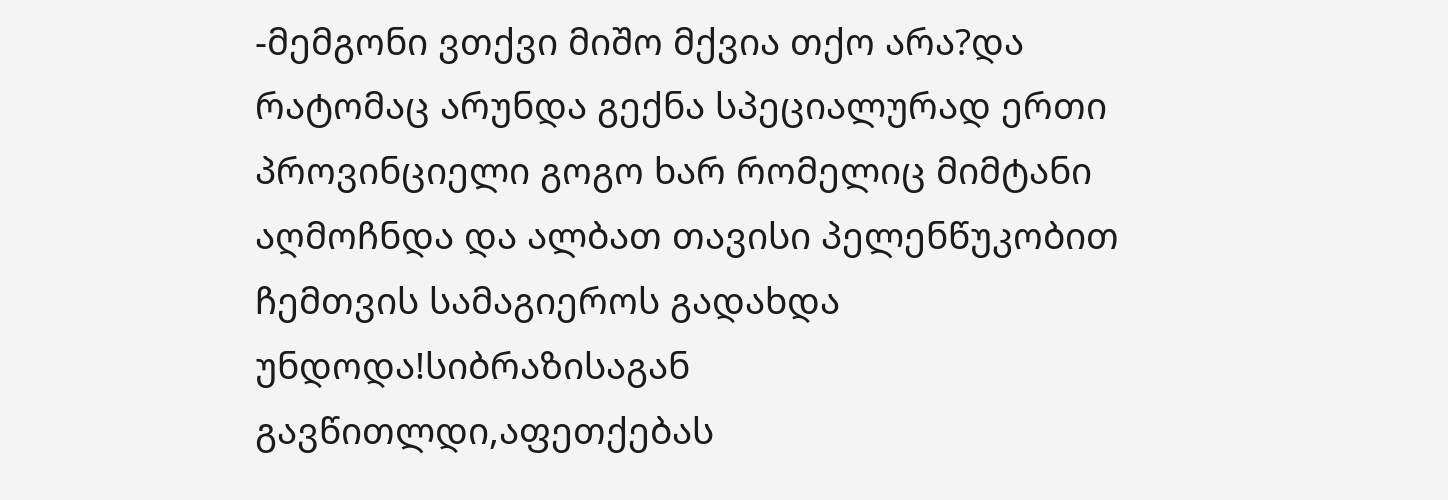-მემგონი ვთქვი მიშო მქვია თქო არა?და რატომაც არუნდა გექნა სპეციალურად ერთი პროვინციელი გოგო ხარ რომელიც მიმტანი აღმოჩნდა და ალბათ თავისი პელენწუკობით ჩემთვის სამაგიეროს გადახდა უნდოდა!სიბრაზისაგან გავწითლდი,აფეთქებას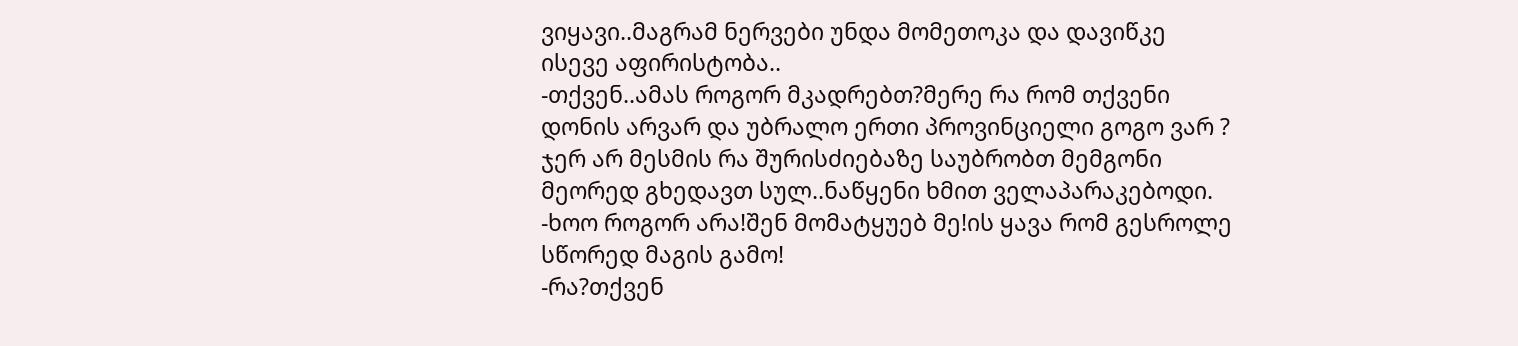ვიყავი..მაგრამ ნერვები უნდა მომეთოკა და დავიწკე ისევე აფირისტობა..
-თქვენ..ამას როგორ მკადრებთ?მერე რა რომ თქვენი დონის არვარ და უბრალო ერთი პროვინციელი გოგო ვარ ? ჯერ არ მესმის რა შურისძიებაზე საუბრობთ მემგონი მეორედ გხედავთ სულ..ნაწყენი ხმით ველაპარაკებოდი.
-ხოო როგორ არა!შენ მომატყუებ მე!ის ყავა რომ გესროლე სწორედ მაგის გამო!
-რა?თქვენ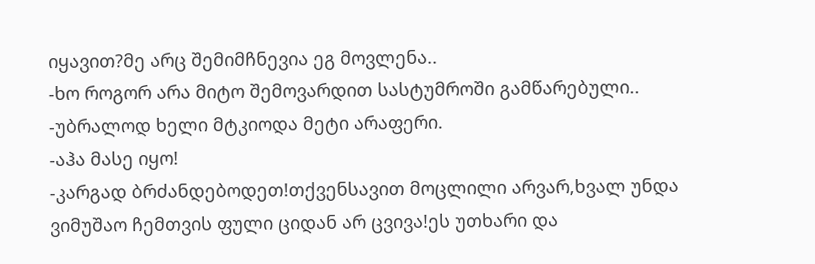იყავით?მე არც შემიმჩნევია ეგ მოვლენა..
-ხო როგორ არა მიტო შემოვარდით სასტუმროში გამწარებული..
-უბრალოდ ხელი მტკიოდა მეტი არაფერი.
-აჰა მასე იყო!
-კარგად ბრძანდებოდეთ!თქვენსავით მოცლილი არვარ,ხვალ უნდა ვიმუშაო ჩემთვის ფული ციდან არ ცვივა!ეს უთხარი და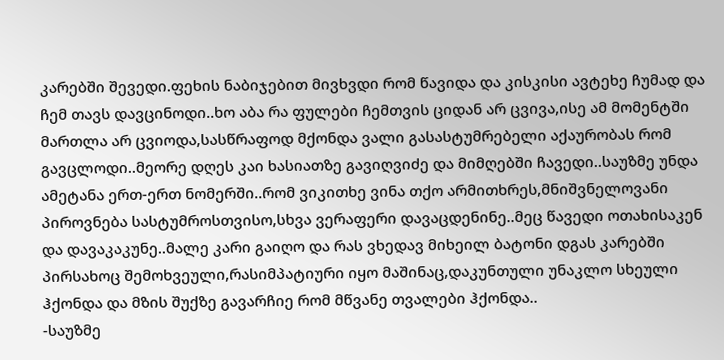კარებში შევედი.ფეხის ნაბიჯებით მივხვდი რომ წავიდა და კისკისი ავტეხე ჩუმად და ჩემ თავს დავცინოდი..ხო აბა რა ფულები ჩემთვის ციდან არ ცვივა,ისე ამ მომენტში მართლა არ ცვიოდა,სასწრაფოდ მქონდა ვალი გასასტუმრებელი აქაურობას რომ გავცლოდი..მეორე დღეს კაი ხასიათზე გავიღვიძე და მიმღებში ჩავედი..საუზმე უნდა ამეტანა ერთ-ერთ ნომერში..რომ ვიკითხე ვინა თქო არმითხრეს,მნიშვნელოვანი პიროვნება სასტუმროსთვისო,სხვა ვერაფერი დავაცდენინე..მეც წავედი ოთახისაკენ და დავაკაკუნე..მალე კარი გაიღო და რას ვხედავ მიხეილ ბატონი დგას კარებში პირსახოც შემოხვეული,რასიმპატიური იყო მაშინაც,დაკუნთული უნაკლო სხეული ჰქონდა და მზის შუქზე გავარჩიე რომ მწვანე თვალები ჰქონდა..
-საუზმე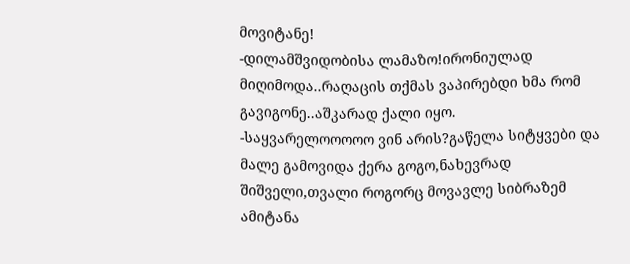მოვიტანე!
-დილამშვიდობისა ლამაზო!ირონიულად მიღიმოდა..რაღაცის თქმას ვაპირებდი ხმა რომ გავიგონე..აშკარად ქალი იყო.
-საყვარელოოოოო ვინ არის?გაწელა სიტყვები და მალე გამოვიდა ქერა გოგო,ნახევრად შიშველი,თვალი როგორც მოვავლე სიბრაზემ ამიტანა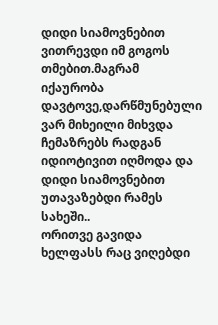დიდი სიამოვნებით ვითრევდი იმ გოგოს თმებით.მაგრამ იქაურობა დავტოვე,დარწმუნებული ვარ მიხეილი მიხვდა ჩემაზრებს რადგან იდიოტივით იღმოდა და დიდი სიამოვნებით უთავაზებდი რამეს სახეში..
ორითვე გავიდა ხელფასს რაც ვიღებდი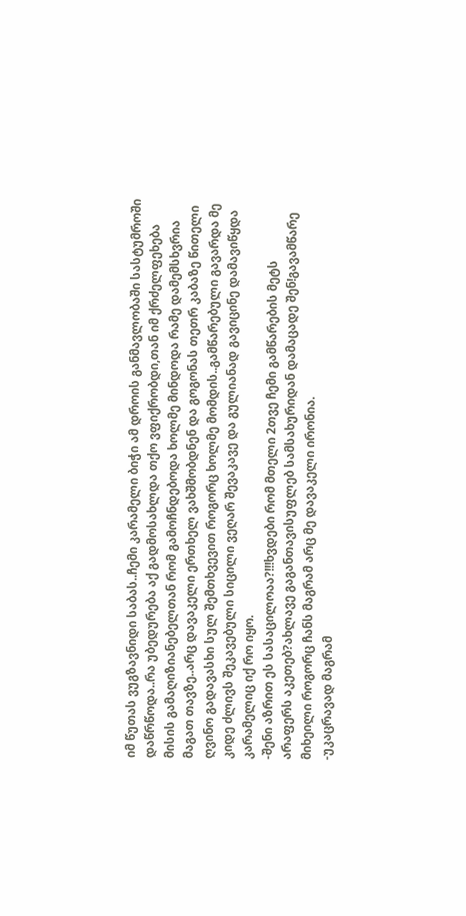იმ წუთას ვუგზავნიდი საბას..ჩემი კარამელი ბიჭი ამ დროის განმავლობაში სასტუმროში დაწრწოდა..რა უბედურება აქ გადმოსახლდა თქო ვფიქრობდი,თან იმ ქრძელფეხება მისის გამაღიზიანებელთან რომ გამოჩნდებოდა ხოლმე მინდოდა რამე დამემსხვრია მაგათ თავზე..არც დავაკელი ერთხელ ვახშმობდნენ და გოგონას თეთრ კაბაზე წითელი ღვინო გადავასხი სულ შემთხვევით როგორც ხოლმე მომდის..გამწარებული გავარდა მე კიდე ძლივს შეკავებული სიცილი ვეღარ შევაკავე და გულიანად გავიცინე დამავიწყდა კარამელიც იქ რო იყო.
-შენი აზრით ეს სასაცილოაა?!!!ხვდები რომ მთელი 2თვე ჩემი გამწარების მეტს არაფერს აკეთებ?ახლავე გაგანთავისუფლებ სამსახურიდან დამაცადე შენ!გავამწარე მიხეილი როგორც ჩანს მაგრამ არც მე დავაკელი ირონია.
-უკაცრავად მაგრამ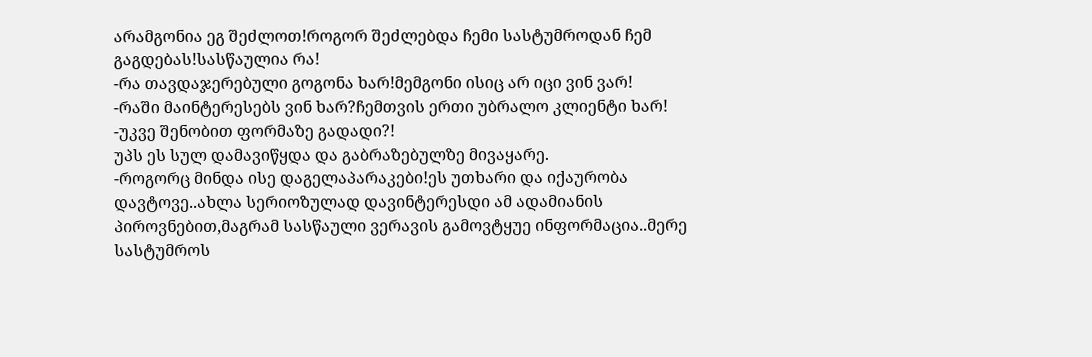არამგონია ეგ შეძლოთ!როგორ შეძლებდა ჩემი სასტუმროდან ჩემ გაგდებას!სასწაულია რა!
-რა თავდაჯერებული გოგონა ხარ!მემგონი ისიც არ იცი ვინ ვარ!
-რაში მაინტერესებს ვინ ხარ?ჩემთვის ერთი უბრალო კლიენტი ხარ!
-უკვე შენობით ფორმაზე გადადი?!
უპს ეს სულ დამავიწყდა და გაბრაზებულზე მივაყარე.
-როგორც მინდა ისე დაგელაპარაკები!ეს უთხარი და იქაურობა დავტოვე..ახლა სერიოზულად დავინტერესდი ამ ადამიანის პიროვნებით,მაგრამ სასწაული ვერავის გამოვტყუე ინფორმაცია..მერე სასტუმროს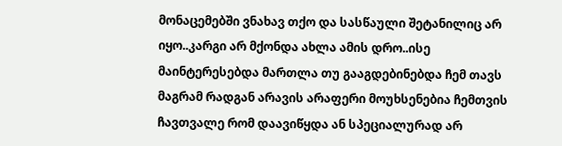მონაცემებში ვნახავ თქო და სასწაული შეტანილიც არ იყო..კარგი არ მქონდა ახლა ამის დრო..ისე მაინტერესებდა მართლა თუ გააგდებინებდა ჩემ თავს მაგრამ რადგან არავის არაფერი მოუხსენებია ჩემთვის ჩავთვალე რომ დაავიწყდა ან სპეციალურად არ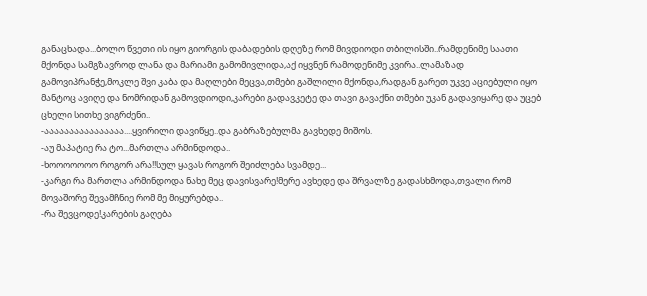განაცხადა...ბოლო წვეთი ის იყო გიორგის დაბადების დღეზე რომ მივდიოდი თბილისში..რამდენიმე საათი მქონდა სამგზავროდ ლანა და მარიამი გამომივლიდა,აქ იყვნენ რამოდენიმე კვირა..ლამაზად გამოვიპრანჭე,მოკლე შვი კაბა და მაღლები მეცვა,თმები გაშლილი მქონდა,რადგან გარეთ უკვე აციებული იყო მანტოც ავიღე და ნომრიდან გამოვდიოდი,კარები გადავკეტე და თავი გავაქნი თმები უკან გადავიყარე და უცებ ცხელი სითხე ვიგრძენი..
-აააააააააააააააა....ყვირილი დავიწყე..და გაბრაზებულმა გავხედე მიშოს.
-აუ მაპატიე რა ტო...მართლა არმინდოდა..
-ხოოოოოოო როგორ არა!!სულ ყავას როგორ შეიძლება სვამდე...
-კარგი რა მართლა არმინდოდა ნახე მეც დავისვარე!მერე ავხედე და შრვალზე გადასხმოდა,თვალი რომ მოვაშორე შევამჩნიე რომ მე მიყურებდა..
-რა შევცოდე!კარების გაღება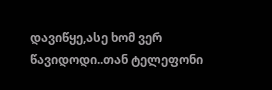დავიწყე,ასე ხომ ვერ წავიდოდი..თან ტელეფონი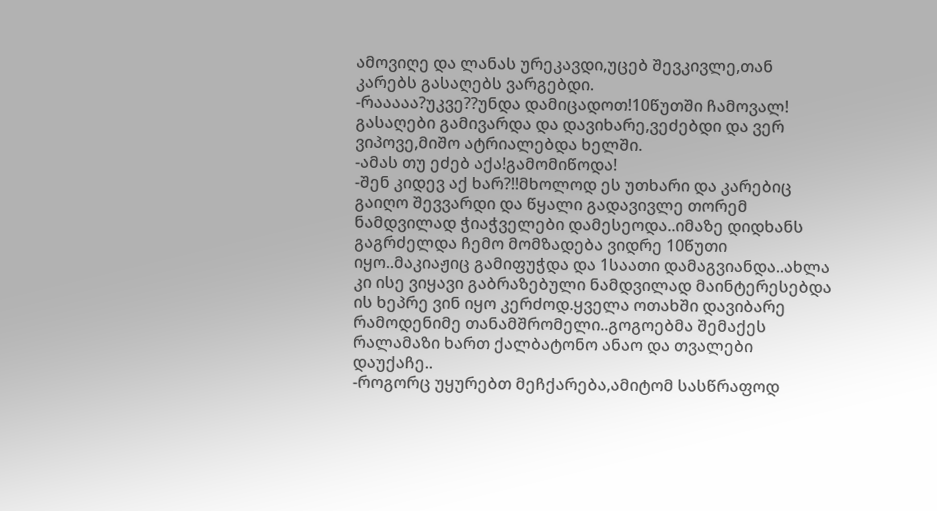ამოვიღე და ლანას ურეკავდი,უცებ შევკივლე,თან კარებს გასაღებს ვარგებდი.
-რააააა?უკვე??უნდა დამიცადოთ!10წუთში ჩამოვალ!
გასაღები გამივარდა და დავიხარე,ვეძებდი და ვერ ვიპოვე,მიშო ატრიალებდა ხელში.
-ამას თუ ეძებ აქა!გამომიწოდა!
-შენ კიდევ აქ ხარ?!!მხოლოდ ეს უთხარი და კარებიც გაიღო შევვარდი და წყალი გადავივლე თორემ ნამდვილად ჭიაჭველები დამესეოდა..იმაზე დიდხანს გაგრძელდა ჩემო მომზადება ვიდრე 10წუთი იყო..მაკიაჟიც გამიფუჭდა და 1საათი დამაგვიანდა..ახლა კი ისე ვიყავი გაბრაზებული ნამდვილად მაინტერესებდა ის ხეპრე ვინ იყო კერძოდ.ყველა ოთახში დავიბარე რამოდენიმე თანამშრომელი..გოგოებმა შემაქეს რალამაზი ხართ ქალბატონო ანაო და თვალები დაუქაჩე..
-როგორც უყურებთ მეჩქარება,ამიტომ სასწრაფოდ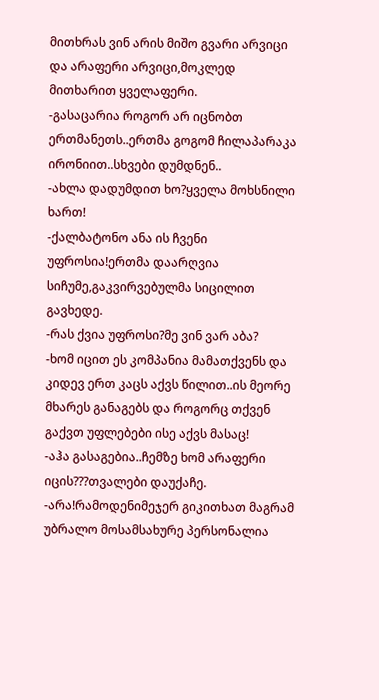მითხრას ვინ არის მიშო გვარი არვიცი და არაფერი არვიცი,მოკლედ მითხარით ყველაფერი.
-გასაცარია როგორ არ იცნობთ ერთმანეთს..ერთმა გოგომ ჩილაპარაკა ირონიით..სხვები დუმდნენ..
-ახლა დადუმდით ხო?ყველა მოხსნილი ხართ!
-ქალბატონო ანა ის ჩვენი უფროსია!ერთმა დაარღვია სიჩუმე,გაკვირვებულმა სიცილით გავხედე.
-რას ქვია უფროსი?მე ვინ ვარ აბა?
-ხომ იცით ეს კომპანია მამათქვენს და კიდევ ერთ კაცს აქვს წილით..ის მეორე მხარეს განაგებს და როგორც თქვენ გაქვთ უფლებები ისე აქვს მასაც!
-აჰა გასაგებია..ჩემზე ხომ არაფერი იცის???თვალები დაუქაჩე.
-არა!რამოდენიმეჯერ გიკითხათ მაგრამ უბრალო მოსამსახურე პერსონალია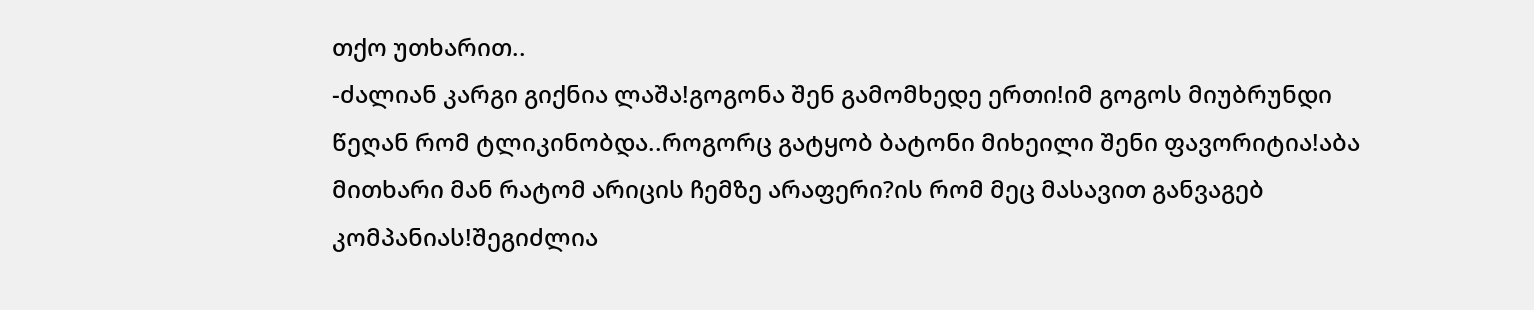თქო უთხარით..
-ძალიან კარგი გიქნია ლაშა!გოგონა შენ გამომხედე ერთი!იმ გოგოს მიუბრუნდი წეღან რომ ტლიკინობდა..როგორც გატყობ ბატონი მიხეილი შენი ფავორიტია!აბა მითხარი მან რატომ არიცის ჩემზე არაფერი?ის რომ მეც მასავით განვაგებ კომპანიას!შეგიძლია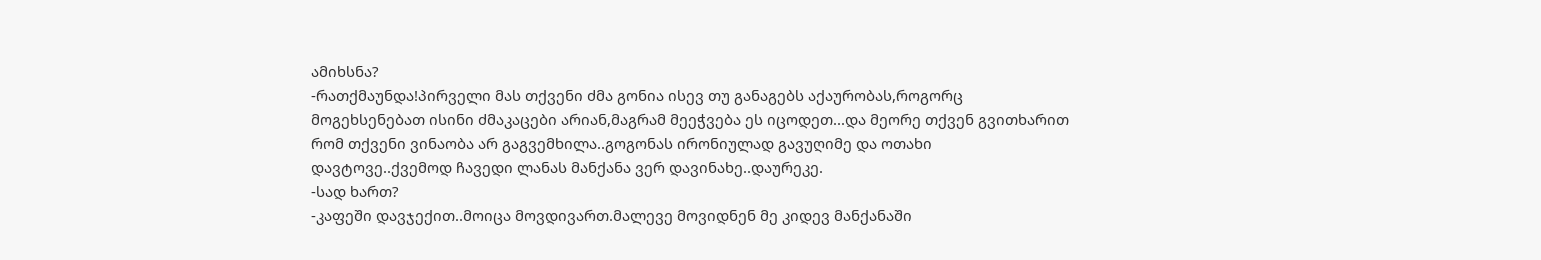ამიხსნა?
-რათქმაუნდა!პირველი მას თქვენი ძმა გონია ისევ თუ განაგებს აქაურობას,როგორც მოგეხსენებათ ისინი ძმაკაცები არიან,მაგრამ მეეჭვება ეს იცოდეთ...და მეორე თქვენ გვითხარით რომ თქვენი ვინაობა არ გაგვემხილა..გოგონას ირონიულად გავუღიმე და ოთახი დავტოვე..ქვემოდ ჩავედი ლანას მანქანა ვერ დავინახე..დაურეკე.
-სად ხართ?
-კაფეში დავჯექით..მოიცა მოვდივართ.მალევე მოვიდნენ მე კიდევ მანქანაში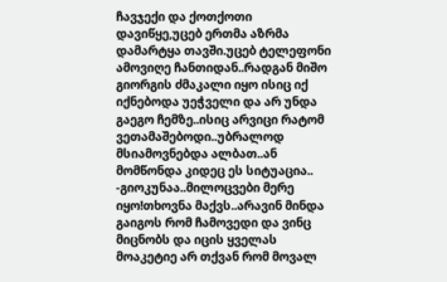ჩავჯექი და ქოთქოთი დავიწყე,უცებ ერთმა აზრმა დამარტყა თავში.უცებ ტელეფონი ამოვიღე ჩანთიდან..რადგან მიშო გიორგის ძმაკალი იყო ისიც იქ იქნებოდა უეჭველი და არ უნდა გაეგო ჩემზე..ისიც არვიცი რატომ ვეთამაშებოდი..უბრალოდ მსიამოვნებდა ალბათ..ან მომწონდა კიდეც ეს სიტუაცია..
-გიოკუნაა..მილოცვები მერე იყო!თხოვნა მაქვს..არავინ მინდა გაიგოს რომ ჩამოვედი და ვინც მიცნობს და იცის ყველას მოაკეტიე არ თქვან რომ მოვალ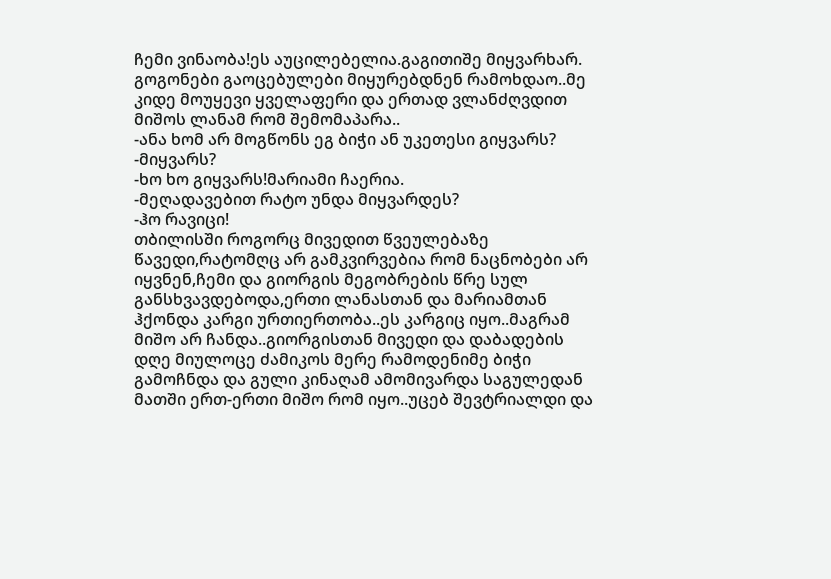ჩემი ვინაობა!ეს აუცილებელია.გაგითიშე მიყვარხარ.
გოგონები გაოცებულები მიყურებდნენ რამოხდაო..მე კიდე მოუყევი ყველაფერი და ერთად ვლანძღვდით მიშოს ლანამ რომ შემომაპარა..
-ანა ხომ არ მოგწონს ეგ ბიჭი ან უკეთესი გიყვარს?
-მიყვარს?
-ხო ხო გიყვარს!მარიამი ჩაერია.
-მეღადავებით რატო უნდა მიყვარდეს?
-ჰო რავიცი!
თბილისში როგორც მივედით წვეულებაზე წავედი,რატომღც არ გამკვირვებია რომ ნაცნობები არ იყვნენ,ჩემი და გიორგის მეგობრების წრე სულ განსხვავდებოდა,ერთი ლანასთან და მარიამთან ჰქონდა კარგი ურთიერთობა..ეს კარგიც იყო..მაგრამ მიშო არ ჩანდა..გიორგისთან მივედი და დაბადების დღე მიულოცე ძამიკოს მერე რამოდენიმე ბიჭი გამოჩნდა და გული კინაღამ ამომივარდა საგულედან მათში ერთ-ერთი მიშო რომ იყო..უცებ შევტრიალდი და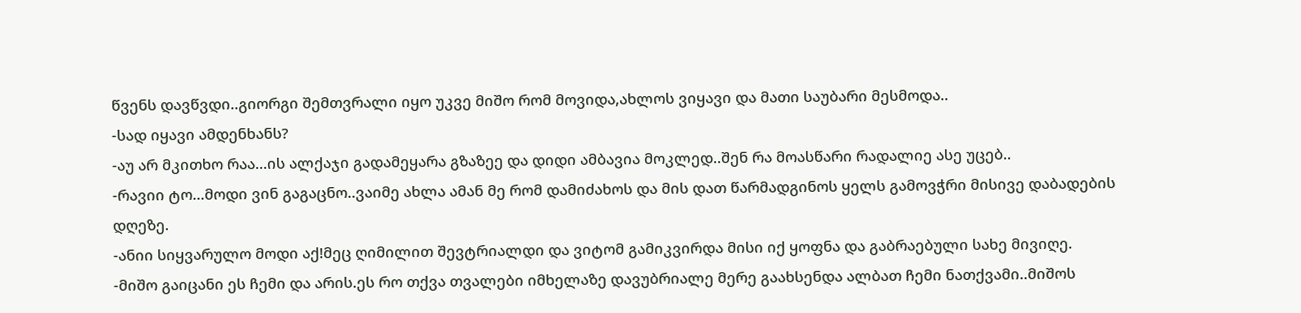წვენს დავწვდი..გიორგი შემთვრალი იყო უკვე მიშო რომ მოვიდა,ახლოს ვიყავი და მათი საუბარი მესმოდა..
-სად იყავი ამდენხანს?
-აუ არ მკითხო რაა...ის ალქაჯი გადამეყარა გზაზეე და დიდი ამბავია მოკლედ..შენ რა მოასწარი რადალიე ასე უცებ..
-რავიი ტო...მოდი ვინ გაგაცნო..ვაიმე ახლა ამან მე რომ დამიძახოს და მის დათ წარმადგინოს ყელს გამოვჭრი მისივე დაბადების დღეზე.
-ანიი სიყვარულო მოდი აქ!მეც ღიმილით შევტრიალდი და ვიტომ გამიკვირდა მისი იქ ყოფნა და გაბრაებული სახე მივიღე.
-მიშო გაიცანი ეს ჩემი და არის.ეს რო თქვა თვალები იმხელაზე დავუბრიალე მერე გაახსენდა ალბათ ჩემი ნათქვამი..მიშოს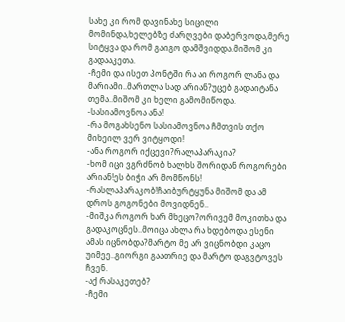სახე კი რომ დავინახე სიცილი მომინდა,ხელებზე ძარღვები დაბერვოდა,მერე სიტყვა და რომ გაიგო დამშვიდდა.მიშომ კი გადააკეთა.
-ჩემი და ისეთ პონტში რა აი როგორ ლანა და მარიამი..მართლა სად არიან?უცებ გადაიტანა თემა..მიშომ კი ხელი გამომიწოდა.
-სასიამოვნოა ანა!
-რა მოგახსენო სასიამოვნოა ჩმთვის თქო მიხეილ ვერ ვიტყოდი!
-ანა როგორ იქცევი?რალაპარაკია?
-ხომ იცი ვგრძნობ ხალხს შორიდან როგორები არიან!ეს ბიჭი არ მომწონს!
-რასლაპარაკობ!ჩაიბურტყუნა მიშომ და ამ დროს გოგონები მოვიდნენ..
-მიშკა როგორ ხარ მხეცო?ორივემ მოკითხა და გადაკოცნეს..მოიცა ახლა რა ხდებოდა ესენი ამას იცნობდა?მარტო მე არ ვიცნობდი კაცო უიმეე..გიორგი გაათრიე და მარტო დაგვტოვეს ჩვენ.
-აქ რასაკეთებ?
-ჩემი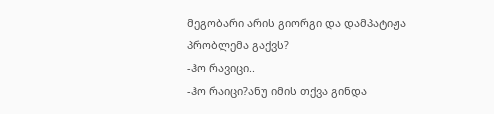მეგობარი არის გიორგი და დამპატიჟა პრობლემა გაქვს?
-ჰო რავიცი..
-ჰო რაიცი?ანუ იმის თქვა გინდა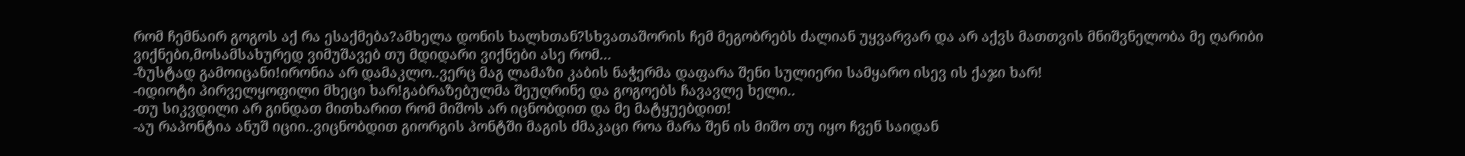რომ ჩემნაირ გოგოს აქ რა ესაქმება?ამხელა დონის ხალხთან?სხვათაშორის ჩემ მეგობრებს ძალიან უყვარვარ და არ აქვს მათთვის მნიშვნელობა მე ღარიბი ვიქნები,მოსამსახურედ ვიმუშავებ თუ მდიდარი ვიქნები ასე რომ...
-ზუსტად გამოიცანი!ირონია არ დამაკლო..ვერც მაგ ლამაზი კაბის ნაჭერმა დაფარა შენი სულიერი სამყარო ისევ ის ქაჯი ხარ!
-იდიოტი პირველყოფილი მხეცი ხარ!გაბრაზებულმა შეუღრინე და გოგოებს ჩავავლე ხელი..
-თუ სიკვდილი არ გინდათ მითხარით რომ მიშოს არ იცნობდით და მე მატყუებდით!
-აუ რაპონტია ანუშ იციი..ვიცნობდით გიორგის პონტში მაგის ძმაკაცი როა მარა შენ ის მიშო თუ იყო ჩვენ საიდან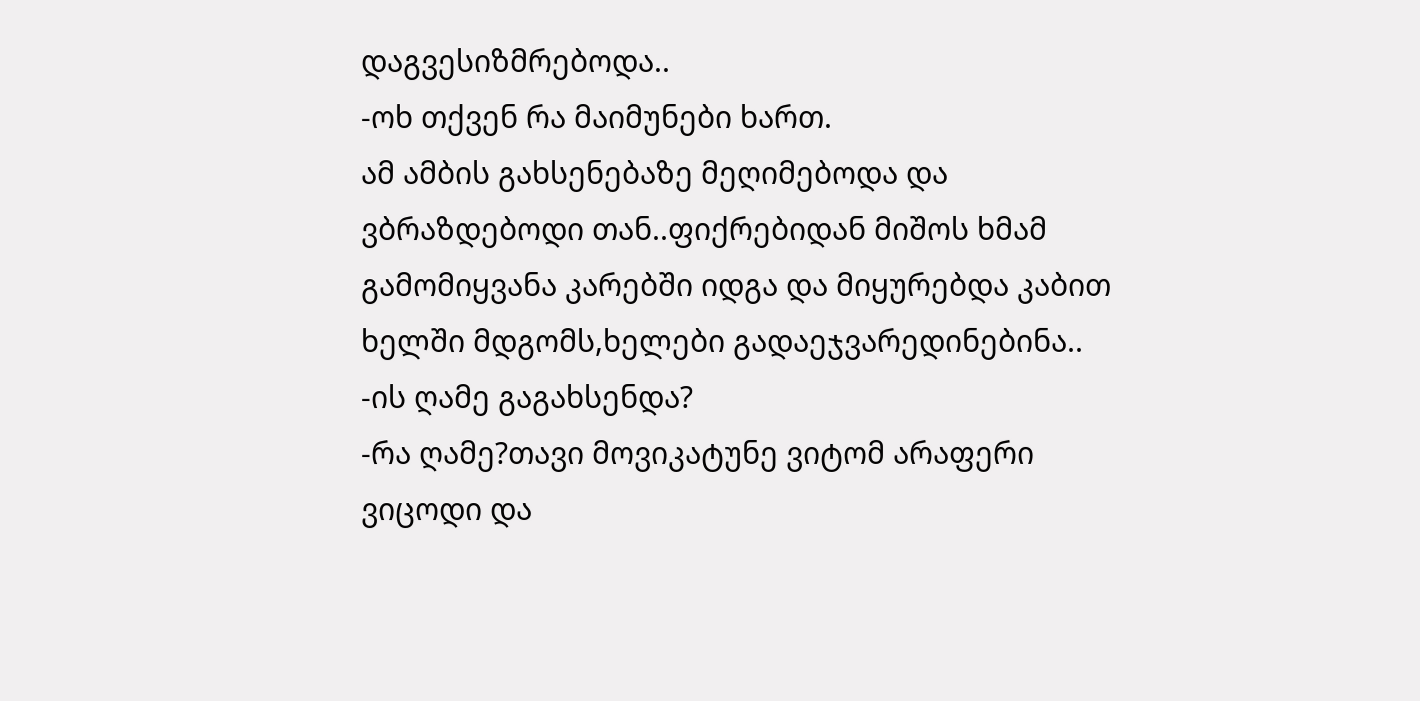დაგვესიზმრებოდა..
-ოხ თქვენ რა მაიმუნები ხართ.
ამ ამბის გახსენებაზე მეღიმებოდა და ვბრაზდებოდი თან..ფიქრებიდან მიშოს ხმამ გამომიყვანა კარებში იდგა და მიყურებდა კაბით ხელში მდგომს,ხელები გადაეჯვარედინებინა..
-ის ღამე გაგახსენდა?
-რა ღამე?თავი მოვიკატუნე ვიტომ არაფერი ვიცოდი და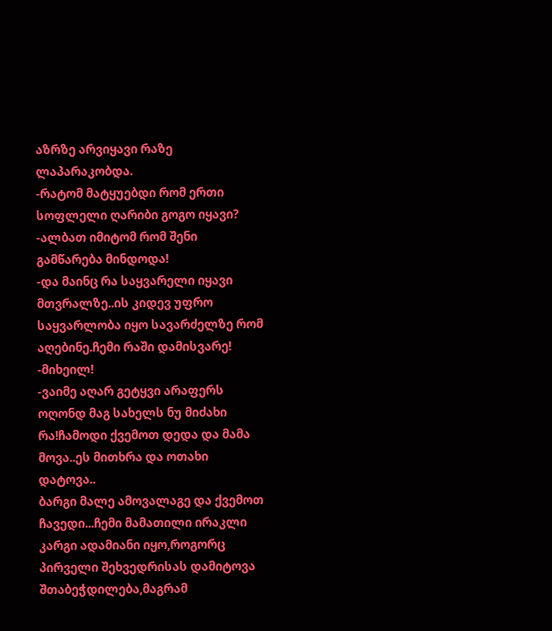აზრზე არვიყავი რაზე ლაპარაკობდა.
-რატომ მატყუებდი რომ ერთი სოფლელი ღარიბი გოგო იყავი?
-ალბათ იმიტომ რომ შენი გამწარება მინდოდა!
-და მაინც რა საყვარელი იყავი მთვრალზე..ის კიდევ უფრო საყვარლობა იყო სავარძელზე რომ აღებინე.ჩემი რაში დამისვარე!
-მიხეილ!
-ვაიმე აღარ გეტყვი არაფერს ოღონდ მაგ სახელს ნუ მიძახი რა!ჩამოდი ქვემოთ დედა და მამა მოვა..ეს მითხრა და ოთახი დატოვა..
ბარგი მალე ამოვალაგე და ქვემოთ ჩავედი...ჩემი მამათილი ირაკლი კარგი ადამიანი იყო,როგორც პირველი შეხვედრისას დამიტოვა შთაბეჭდილება,მაგრამ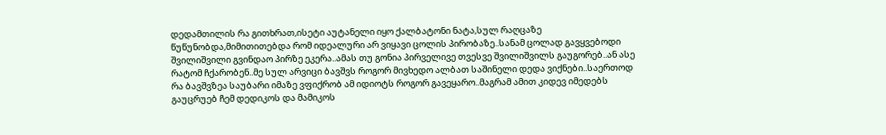დედამთილის რა გითხრათ,ისეტი აუტანელი იყო ქალბატონი ნატა,სულ რაღცაზე წუწუნობდა,მიმითითებდა რომ იდეალური არ ვიყავი ცოლის პირობაზე..სანამ ცოლად გავყვებოდი შვილიშვილი გვინდაო პირზე ეკერა..ამას თუ გონია პირველივე თვესვე შვილიშვილს გაუგორებ..ან ასე რატომ ჩქარობენ..მე სულ არვიცი ბავშვს როგორ მივხედო ალბათ საშინელი დედა ვიქნები..საერთოდ რა ბავშვზეა საუბარი იმაზე ვფიქრობ ამ იდიოტს როგორ გავეყარო..მაგრამ ამით კიდევ იმედებს გაუცრუებ ჩემ დედიკოს და მამიკოს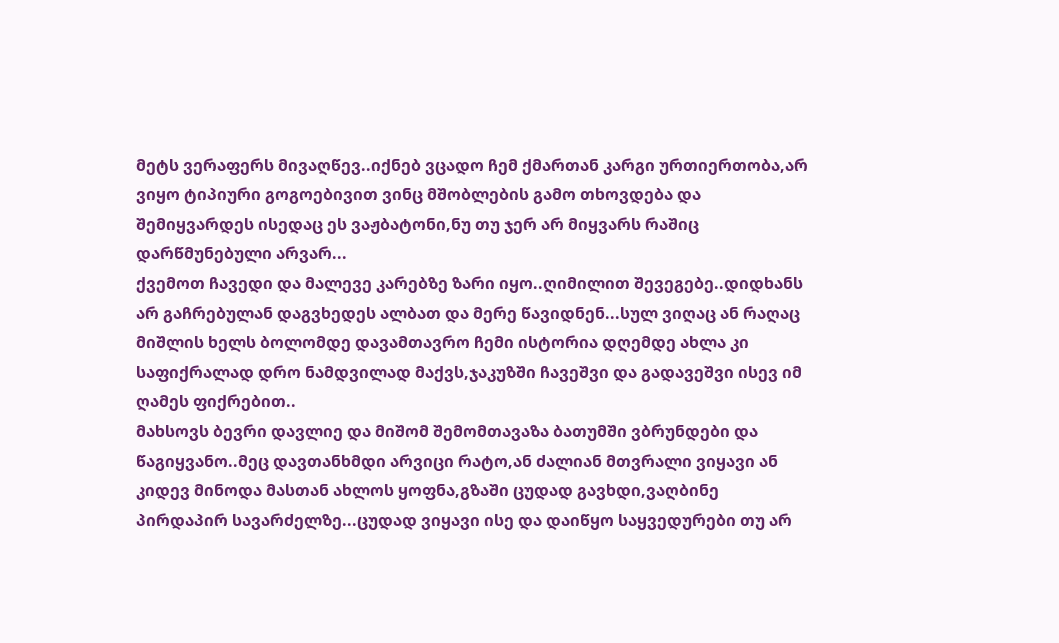მეტს ვერაფერს მივაღწევ..იქნებ ვცადო ჩემ ქმართან კარგი ურთიერთობა,არ ვიყო ტიპიური გოგოებივით ვინც მშობლების გამო თხოვდება და შემიყვარდეს ისედაც ეს ვაჟბატონი,ნუ თუ ჯერ არ მიყვარს რაშიც დარწმუნებული არვარ...
ქვემოთ ჩავედი და მალევე კარებზე ზარი იყო..ღიმილით შევეგებე..დიდხანს არ გაჩრებულან დაგვხედეს ალბათ და მერე წავიდნენ...სულ ვიღაც ან რაღაც მიშლის ხელს ბოლომდე დავამთავრო ჩემი ისტორია დღემდე ახლა კი საფიქრალად დრო ნამდვილად მაქვს,ჯაკუზში ჩავეშვი და გადავეშვი ისევ იმ ღამეს ფიქრებით..
მახსოვს ბევრი დავლიე და მიშომ შემომთავაზა ბათუმში ვბრუნდები და წაგიყვანო..მეც დავთანხმდი არვიცი რატო,ან ძალიან მთვრალი ვიყავი ან კიდევ მინოდა მასთან ახლოს ყოფნა,გზაში ცუდად გავხდი,ვაღბინე პირდაპირ სავარძელზე...ცუდად ვიყავი ისე და დაიწყო საყვედურები თუ არ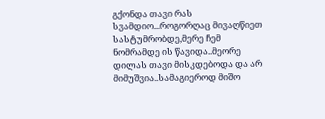გქონდა თავი რას სვამდიო...როგორღაც მივაღწიეთ სასტუმრობდე,მერე ჩემ ნომრამდე ის წავიდა..მეორე დილას თავი მისკდებოდა და არ მიმუშვია..სამაგიეროდ მიშო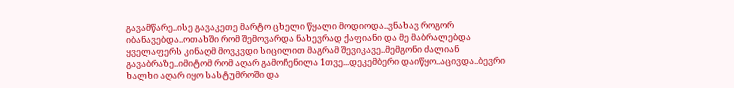გავამწარე..ისე გავაკეთე მარტო ცხელი წყალი მოდიოდა..ვნახავ როგორ იბანავებდა..ოთახში რომ შემოვარდა ნახევრად ქაფიანი და მე მაბრალებდა ყველაფერს კინაღმ მოვკვდი სიცილით მაგრამ შევიკავე..მემგონი ძალიან გავაბრაზე..იმიტომ რომ აღარ გამოჩენილა 1თვე...დეკემბერი დაიწყო..აცივდა..ბევრი ხალხი აღარ იყო სასტუმროში და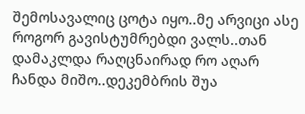შემოსავალიც ცოტა იყო..მე არვიცი ასე როგორ გავისტუმრებდი ვალს..თან დამაკლდა რაღცნაირად რო აღარ ჩანდა მიშო..დეკემბრის შუა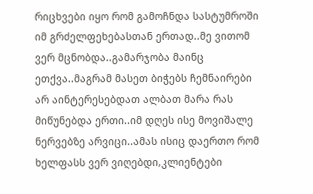რიცხვები იყო რომ გამოჩნდა სასტუმროში იმ გრძელფეხებასთან ერთად..მე ვითომ ვერ მცნობდა..გამარჯობა მაინც ეთქვა..მაგრამ მასეთ ბიჭებს ჩემნაირები არ აინტერესებდათ ალბათ მარა რას მიწუნებდა ერთი..იმ დღეს ისე მოვიშალე ნერვებზე არვიცი..ამას ისიც დაერთო რომ ხელფასს ვერ ვიღებდი,კლიენტები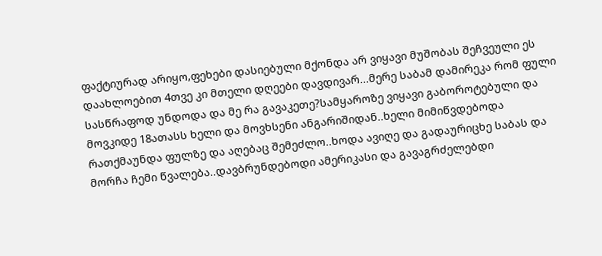ფაქტიურად არიყო,ფეხები დასიებული მქონდა არ ვიყავი მუშობას შეჩვეული ეს დაახლოებით 4თვე კი მთელი დღეები დავდივარ...მერე საბამ დამირეკა რომ ფული სასწრაფოდ უნდოდა და მე რა გავაკეთე?სამყაროზე ვიყავი გაბოროტებული და მოვკიდე 18ათასს ხელი და მოვხსენი ანგარიშიდან..ხელი მიმიწვდებოდა რათქმაუნდა ფულზე და აღებაც შემეძლო..ხოდა ავიღე და გადაურიცხე საბას და მორჩა ჩემი წვალება..დავბრუნდებოდი ამერიკასი და გავაგრძელებდი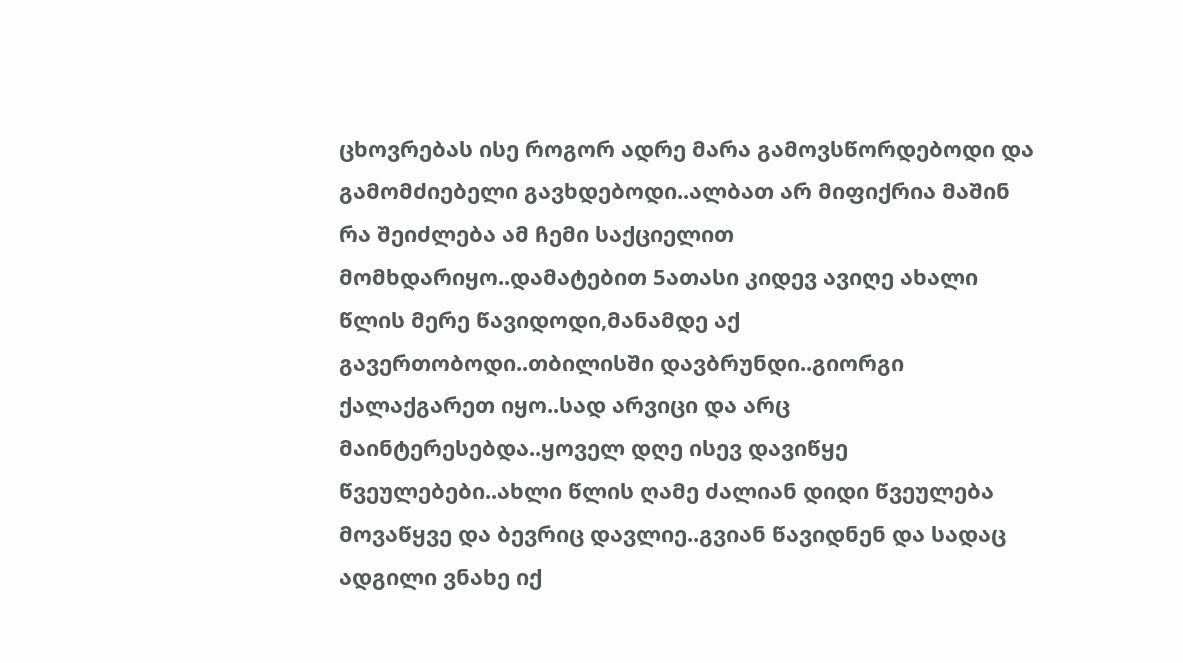ცხოვრებას ისე როგორ ადრე მარა გამოვსწორდებოდი და გამომძიებელი გავხდებოდი..ალბათ არ მიფიქრია მაშინ რა შეიძლება ამ ჩემი საქციელით მომხდარიყო..დამატებით 5ათასი კიდევ ავიღე ახალი წლის მერე წავიდოდი,მანამდე აქ გავერთობოდი..თბილისში დავბრუნდი..გიორგი ქალაქგარეთ იყო..სად არვიცი და არც მაინტერესებდა..ყოველ დღე ისევ დავიწყე წვეულებები..ახლი წლის ღამე ძალიან დიდი წვეულება მოვაწყვე და ბევრიც დავლიე..გვიან წავიდნენ და სადაც ადგილი ვნახე იქ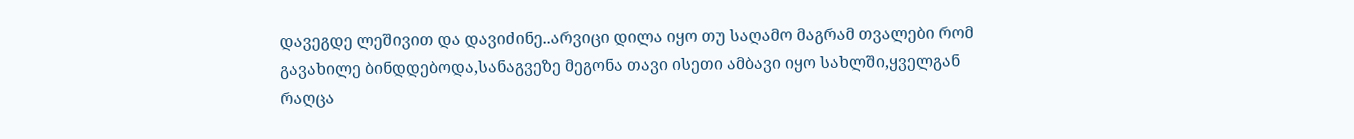დავეგდე ლეშივით და დავიძინე..არვიცი დილა იყო თუ საღამო მაგრამ თვალები რომ გავახილე ბინდდებოდა,სანაგვეზე მეგონა თავი ისეთი ამბავი იყო სახლში,ყველგან რაღცა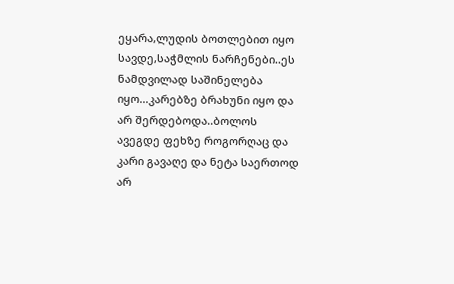ეყარა,ლუდის ბოთლებით იყო სავდე,საჭმლის ნარჩენები..ეს ნამდვილად საშინელება იყო...კარებზე ბრახუნი იყო და არ შერდებოდა..ბოლოს ავეგდე ფეხზე როგორღაც და კარი გავაღე და ნეტა საერთოდ არ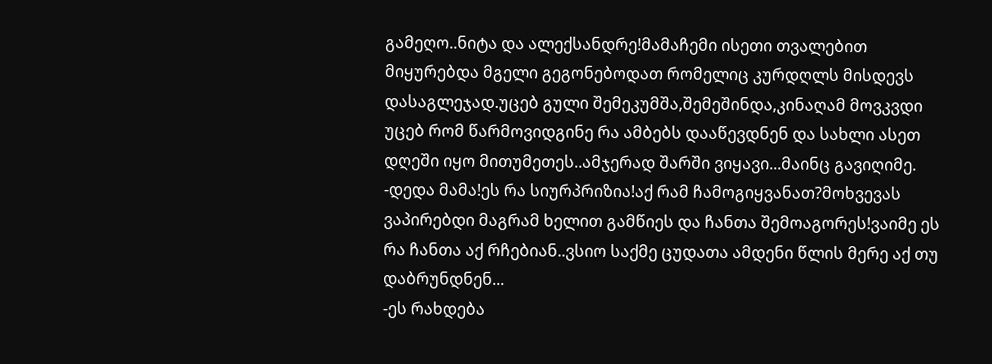გამეღო..ნიტა და ალექსანდრე!მამაჩემი ისეთი თვალებით მიყურებდა მგელი გეგონებოდათ რომელიც კურდღლს მისდევს დასაგლეჯად.უცებ გული შემეკუმშა,შემეშინდა,კინაღამ მოვკვდი უცებ რომ წარმოვიდგინე რა ამბებს დააწევდნენ და სახლი ასეთ დღეში იყო მითუმეთეს..ამჯერად შარში ვიყავი...მაინც გავიღიმე.
-დედა მამა!ეს რა სიურპრიზია!აქ რამ ჩამოგიყვანათ?მოხვევას ვაპირებდი მაგრამ ხელით გამწიეს და ჩანთა შემოაგორეს!ვაიმე ეს რა ჩანთა აქ რჩებიან..ვსიო საქმე ცუდათა ამდენი წლის მერე აქ თუ დაბრუნდნენ...
-ეს რახდება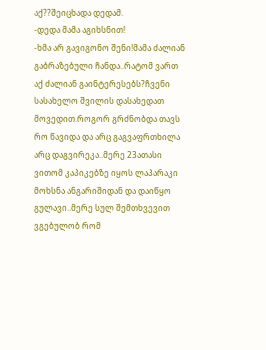აქ??შეიცხადა დედამ.
-დედა მამა აგიხსნით!
-ხმა არ გავიგონო შენი!მამა ძალიან გაბრაზებული ჩანდა..რატომ ვართ აქ ძალიან გაინტერესებს?ჩვენი სასახელო შვილის დასახედათ მოვედით.როგორ გრძნობდა თავს რო წავიდა და არც გაგვაფრთხილა არც დაგვირეკა..მერე 23ათასი ვითომ კაპიკებზე იყოს ლაპარაკი მოხსნა ანგარიშიდან და დაიწყო გულავი..მერე სულ შემთხვევით ვგებულობ რომ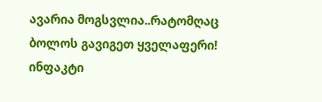ავარია მოგსვლია..რატომღაც ბოლოს გავიგეთ ყველაფერი!
ინფაკტი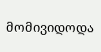მომივიდოდა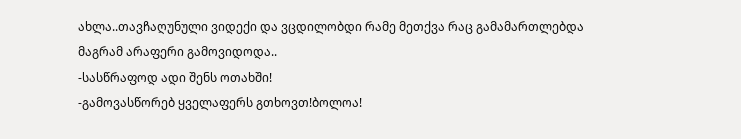ახლა..თავჩაღუნული ვიდექი და ვცდილობდი რამე მეთქვა რაც გამამართლებდა მაგრამ არაფერი გამოვიდოდა..
-სასწრაფოდ ადი შენს ოთახში!
-გამოვასწორებ ყველაფერს გთხოვთ!ბოლოა!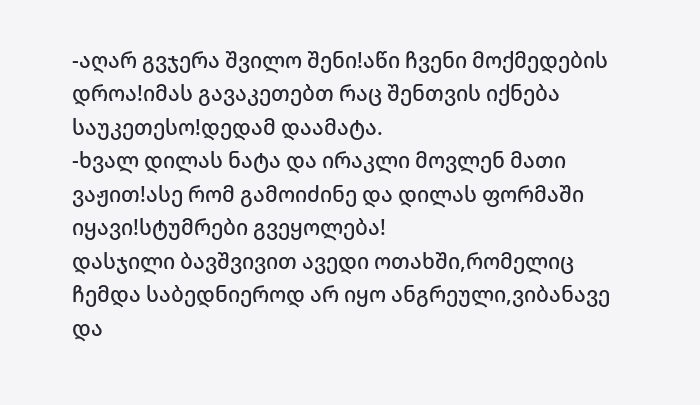-აღარ გვჯერა შვილო შენი!აწი ჩვენი მოქმედების დროა!იმას გავაკეთებთ რაც შენთვის იქნება საუკეთესო!დედამ დაამატა.
-ხვალ დილას ნატა და ირაკლი მოვლენ მათი ვაჟით!ასე რომ გამოიძინე და დილას ფორმაში იყავი!სტუმრები გვეყოლება!
დასჯილი ბავშვივით ავედი ოთახში,რომელიც ჩემდა საბედნიეროდ არ იყო ანგრეული,ვიბანავე და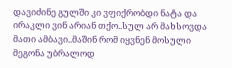დავიძინე გულში კი ვფიქრობდი ნატა და ირაკლი ვინ არიან თქო..სულ არ მახსოვდა მათი ამბავი..მაშინ რომ იყვნენ მოსული მეგონა უბრალოდ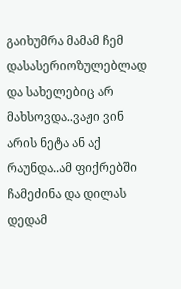გაიხუმრა მამამ ჩემ დასასერიოზულებლად და სახელებიც არ მახსოვდა..ვაჟი ვინ არის ნეტა ან აქ რაუნდა..ამ ფიქრებში ჩამეძინა და დილას დედამ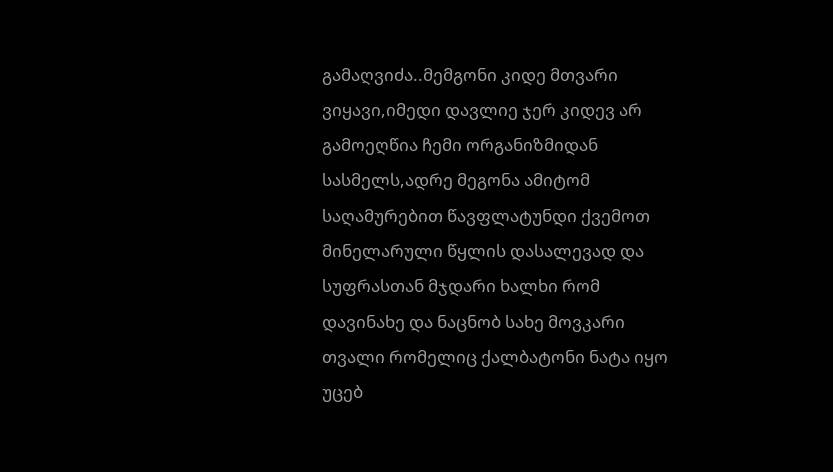გამაღვიძა..მემგონი კიდე მთვარი ვიყავი,იმედი დავლიე ჯერ კიდევ არ გამოეღწია ჩემი ორგანიზმიდან სასმელს,ადრე მეგონა ამიტომ საღამურებით წავფლატუნდი ქვემოთ მინელარული წყლის დასალევად და სუფრასთან მჯდარი ხალხი რომ დავინახე და ნაცნობ სახე მოვკარი თვალი რომელიც ქალბატონი ნატა იყო უცებ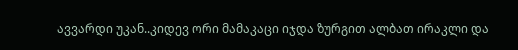ავვარდი უკან..კიდევ ორი მამაკაცი იჯდა ზურგით ალბათ ირაკლი და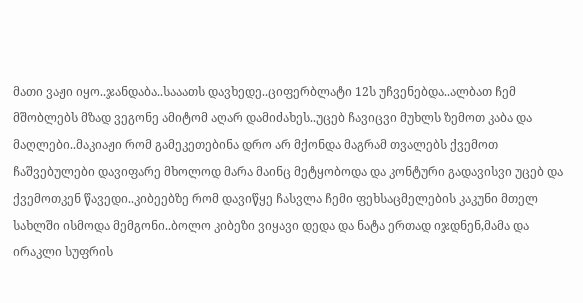მათი ვაჟი იყო..ჯანდაბა..სააათს დავხედე..ციფერბლატი 12ს უჩვენებდა..ალბათ ჩემ მშობლებს მზად ვეგონე ამიტომ აღარ დამიძახეს..უცებ ჩავიცვი მუხლს ზემოთ კაბა და მაღლები..მაკიაჟი რომ გამეკეთებინა დრო არ მქონდა მაგრამ თვალებს ქვემოთ ჩაშვებულები დავიფარე მხოლოდ მარა მაინც მეტყობოდა და კონტური გადავისვი უცებ და ქვემოთკენ წავედი..კიბეებზე რომ დავიწყე ჩასვლა ჩემი ფეხსაცმელების კაკუნი მთელ სახლში ისმოდა მემგონი..ბოლო კიბეზი ვიყავი დედა და ნატა ერთად იჯდნენ,მამა და ირაკლი სუფრის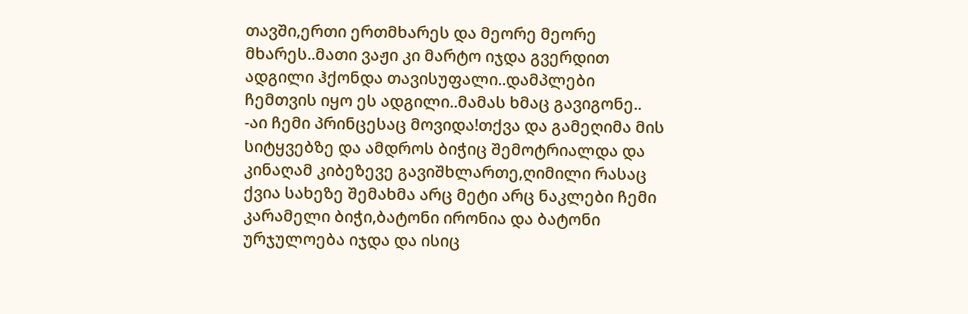თავში,ერთი ერთმხარეს და მეორე მეორე მხარეს..მათი ვაჟი კი მარტო იჯდა გვერდით ადგილი ჰქონდა თავისუფალი..დამპლები ჩემთვის იყო ეს ადგილი..მამას ხმაც გავიგონე..
-აი ჩემი პრინცესაც მოვიდა!თქვა და გამეღიმა მის სიტყვებზე და ამდროს ბიჭიც შემოტრიალდა და კინაღამ კიბეზევე გავიშხლართე,ღიმილი რასაც ქვია სახეზე შემახმა არც მეტი არც ნაკლები ჩემი კარამელი ბიჭი,ბატონი ირონია და ბატონი ურჯულოება იჯდა და ისიც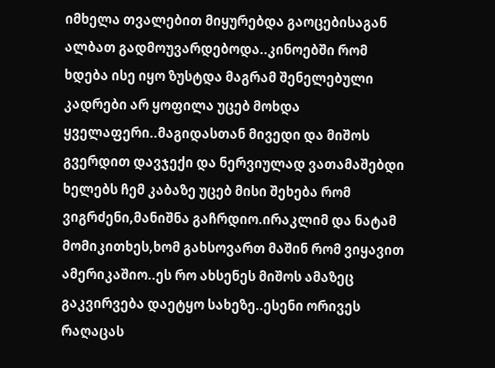იმხელა თვალებით მიყურებდა გაოცებისაგან ალბათ გადმოუვარდებოდა..კინოებში რომ ხდება ისე იყო ზუსტდა მაგრამ შენელებული კადრები არ ყოფილა უცებ მოხდა ყველაფერი..მაგიდასთან მივედი და მიშოს გვერდით დავჯექი და ნერვიულად ვათამაშებდი ხელებს ჩემ კაბაზე უცებ მისი შეხება რომ ვიგრძენი,მანიშნა გაჩრდიო.ირაკლიმ და ნატამ მომიკითხეს,ხომ გახსოვართ მაშინ რომ ვიყავით ამერიკაშიო..ეს რო ახსენეს მიშოს ამაზეც გაკვირვება დაეტყო სახეზე..ესენი ორივეს რაღაცას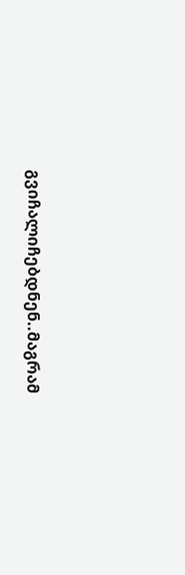გვიჩალიჩებდნენ..მაგრამ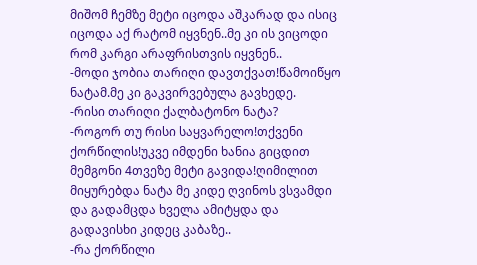მიშომ ჩემზე მეტი იცოდა აშკარად და ისიც იცოდა აქ რატომ იყვნენ..მე კი ის ვიცოდი რომ კარგი არაფრისთვის იყვნენ..
-მოდი ჯობია თარიღი დავთქვათ!წამოიწყო ნატამ.მე კი გაკვირვებულა გავხედე.
-რისი თარიღი ქალბატონო ნატა?
-როგორ თუ რისი საყვარელო!თქვენი ქორწილის!უკვე იმდენი ხანია გიცდით მემგონი 4თვეზე მეტი გავიდა!ღიმილით მიყურებდა ნატა მე კიდე ღვინოს ვსვამდი და გადამცდა ხველა ამიტყდა და გადავისხი კიდეც კაბაზე..
-რა ქორწილი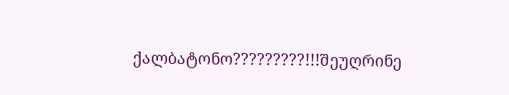ქალბატონო?????????!!!შეუღრინე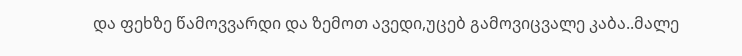და ფეხზე წამოვვარდი და ზემოთ ავედი,უცებ გამოვიცვალე კაბა..მალე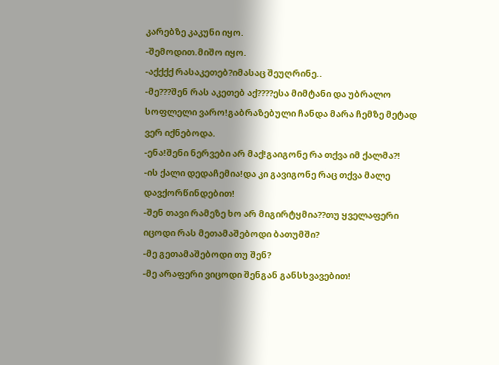კარებზე კაკუნი იყო.
-შემოდით.მიშო იყო.
-აქქქქ რასაკეთებ?იმასაც შეუღრინე..
-მე???შენ რას აკეთებ აქ????ესა მიმტანი და უბრალო სოფლელი ვარო!გაბრაზებული ჩანდა მარა ჩემზე მეტად ვერ იქნებოდა.
-ენა!შენი ნერვები არ მაქ!გაიგონე რა თქვა იმ ქალმა?!
-ის ქალი დედაჩემია!და კი გავიგონე რაც თქვა მალე დავქორწინდებით!
-შენ თავი რამეზე ხო არ მიგირტყმია??თუ ყველაფერი იცოდი რას მეთამაშებოდი ბათუმში?
-მე გეთამაშებოდი თუ შენ?
-მე არაფერი ვიცოდი შენგან განსხვავებით!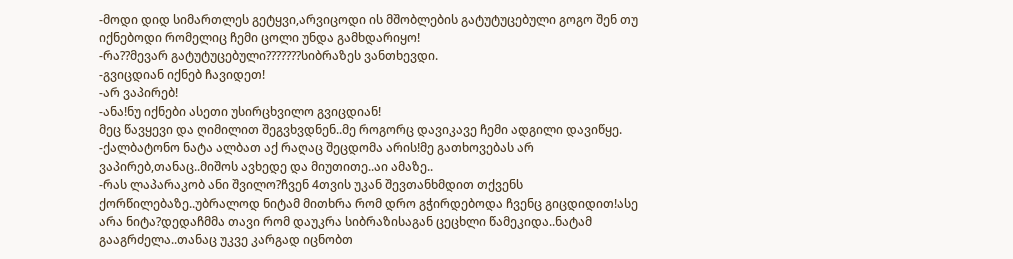-მოდი დიდ სიმართლეს გეტყვი,არვიცოდი ის მშობლების გატუტუცებული გოგო შენ თუ იქნებოდი რომელიც ჩემი ცოლი უნდა გამხდარიყო!
-რა??მევარ გატუტუცებული???????სიბრაზეს ვანთხევდი.
-გვიცდიან იქნებ ჩავიდეთ!
-არ ვაპირებ!
-ანა!ნუ იქნები ასეთი უსირცხვილო გვიცდიან!
მეც წავყევი და ღიმილით შეგვხვდნენ..მე როგორც დავიკავე ჩემი ადგილი დავიწყე.
-ქალბატონო ნატა ალბათ აქ რაღაც შეცდომა არის!მე გათხოვებას არ ვაპირებ,თანაც..მიშოს ავხედე და მიუთითე..აი ამაზე..
-რას ლაპარაკობ ანი შვილო?ჩვენ 4თვის უკან შევთანხმდით თქვენს ქორწილებაზე..უბრალოდ ნიტამ მითხრა რომ დრო გჭირდებოდა ჩვენც გიცდიდით!ასე არა ნიტა?დედაჩმმა თავი რომ დაუკრა სიბრაზისაგან ცეცხლი წამეკიდა..ნატამ გააგრძელა..თანაც უკვე კარგად იცნობთ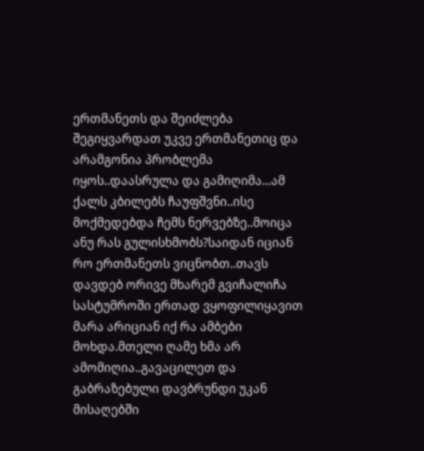ერთმანეთს და შეიძლება შეგიყვარდათ უკვე ერთმანეთიც და არამგონია პრობლემა იყოს..დაასრულა და გამიღიმა...ამ ქალს კბილებს ჩაუფშვნი..ისე მოქმედებდა ჩემს ნერვებზე..მოიცა ანუ რას გულისხმობს?საიდან იციან რო ერთმანეთს ვიცნობთ..თავს დავდებ ორივე მხარემ გვიჩალიჩა სასტუმროში ერთად ვყოფილიყავით მარა არიციან იქ რა ამბები მოხდა.მთელი ღამე ხმა არ ამომიღია..გავაცილეთ და გაბრაზებული დავბრუნდი უკან მისაღებში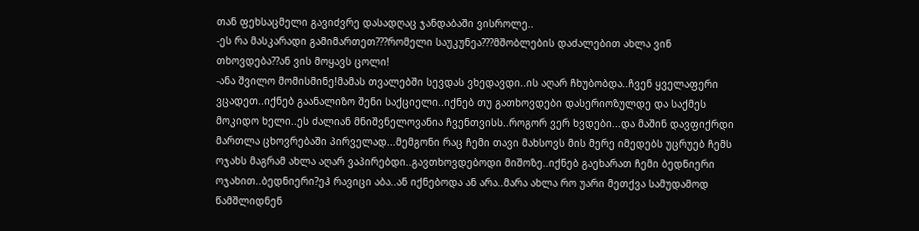თან ფეხსაცმელი გავიძვრე დასადღაც ჯანდაბაში ვისროლე..
-ეს რა მასკარადი გამიმართეთ???რომელი საუკუნეა???მშობლების დაძალებით ახლა ვინ თხოვდება??ან ვის მოყავს ცოლი!
-ანა შვილო მომისმინე!მამას თვალებში სევდას ვხედავდი..ის აღარ ჩხუბობდა..ჩვენ ყველაფერი ვცადეთ..იქნებ გაანალიზო შენი საქციელი..იქნებ თუ გათხოვდები დასერიოზულდე და საქმეს მოკიდო ხელი..ეს ძალიან მნიშვნელოვანია ჩვენთვისს..როგორ ვერ ხვდები...და მაშინ დავფიქრდი მართლა ცხოვრებაში პირველად...მემგონი რაც ჩემი თავი მახსოვს მის მერე იმედებს უცრუებ ჩემს ოჯახს მაგრამ ახლა აღარ ვაპირებდი..გავთხოვდებოდი მიშოზე..იქნებ გაეხარათ ჩემი ბედნიერი ოჯახით..ბედნიერი?ეჰ რავიცი აბა..ან იქნებოდა ან არა..მარა ახლა რო უარი მეთქვა სამუდამოდ წამშლიდნენ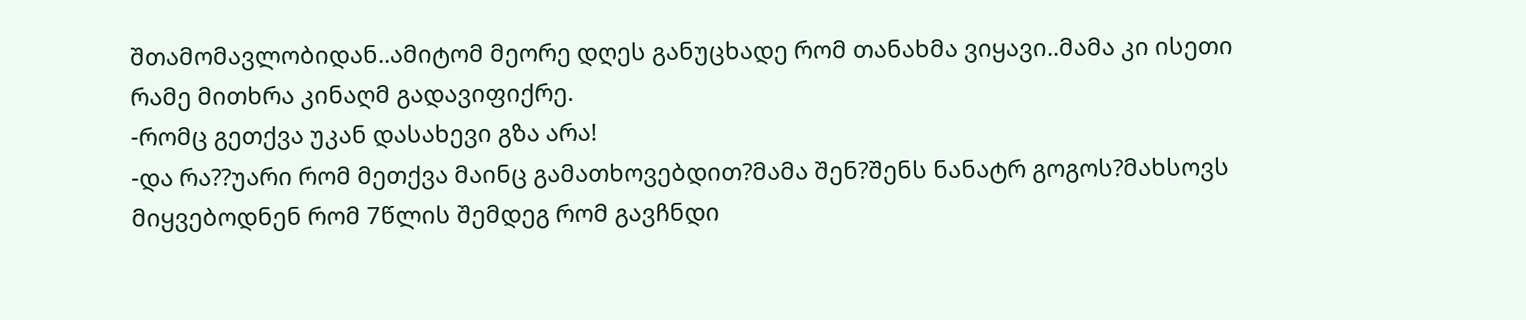შთამომავლობიდან..ამიტომ მეორე დღეს განუცხადე რომ თანახმა ვიყავი..მამა კი ისეთი რამე მითხრა კინაღმ გადავიფიქრე.
-რომც გეთქვა უკან დასახევი გზა არა!
-და რა??უარი რომ მეთქვა მაინც გამათხოვებდით?მამა შენ?შენს ნანატრ გოგოს?მახსოვს მიყვებოდნენ რომ 7წლის შემდეგ რომ გავჩნდი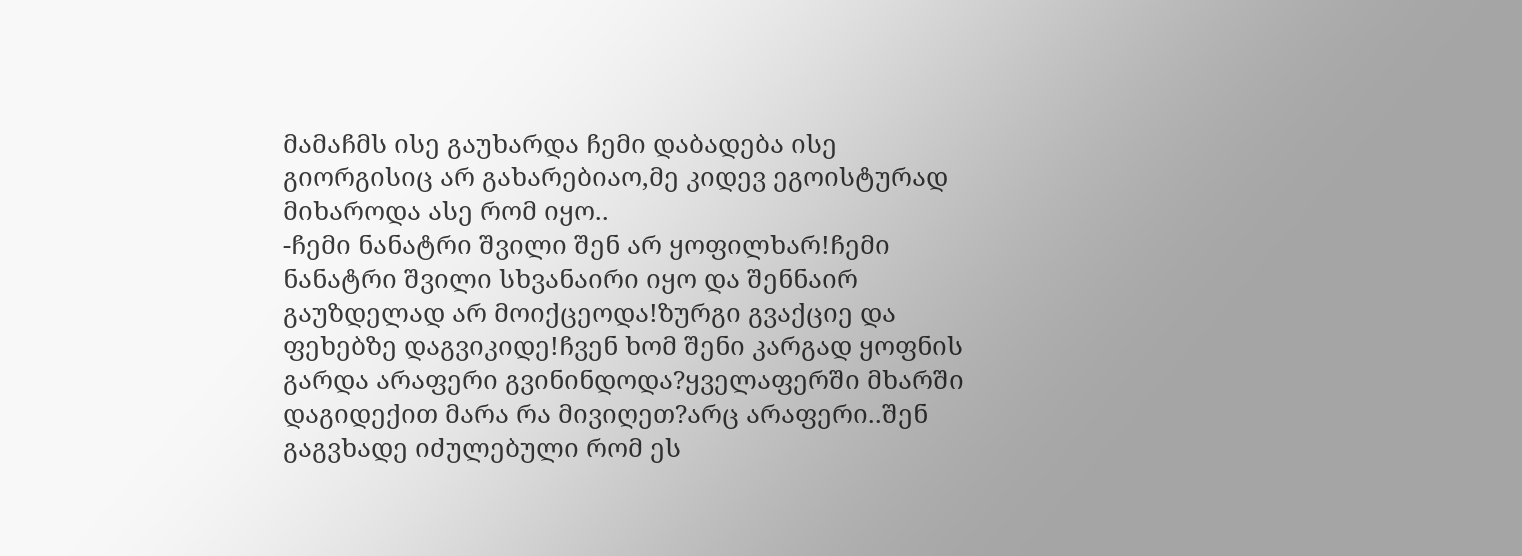მამაჩმს ისე გაუხარდა ჩემი დაბადება ისე გიორგისიც არ გახარებიაო,მე კიდევ ეგოისტურად მიხაროდა ასე რომ იყო..
-ჩემი ნანატრი შვილი შენ არ ყოფილხარ!ჩემი ნანატრი შვილი სხვანაირი იყო და შენნაირ გაუზდელად არ მოიქცეოდა!ზურგი გვაქციე და ფეხებზე დაგვიკიდე!ჩვენ ხომ შენი კარგად ყოფნის გარდა არაფერი გვინინდოდა?ყველაფერში მხარში დაგიდექით მარა რა მივიღეთ?არც არაფერი..შენ გაგვხადე იძულებული რომ ეს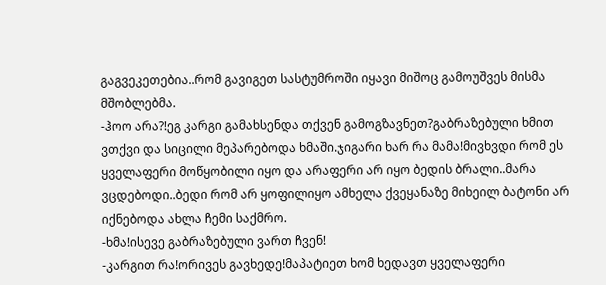გაგვეკეთებია..რომ გავიგეთ სასტუმროში იყავი მიშოც გამოუშვეს მისმა მშობლებმა.
-ჰოო არა?!ეგ კარგი გამახსენდა თქვენ გამოგზავნეთ?გაბრაზებული ხმით ვთქვი და სიცილი მეპარებოდა ხმაში.ჯიგარი ხარ რა მამა!მივხვდი რომ ეს ყველაფერი მოწყობილი იყო და არაფერი არ იყო ბედის ბრალი..მარა ვცდებოდი..ბედი რომ არ ყოფილიყო ამხელა ქვეყანაზე მიხეილ ბატონი არ იქნებოდა ახლა ჩემი საქმრო.
-ხმა!ისევე გაბრაზებული ვართ ჩვენ!
-კარგით რა!ორივეს გავხედე!მაპატიეთ ხომ ხედავთ ყველაფერი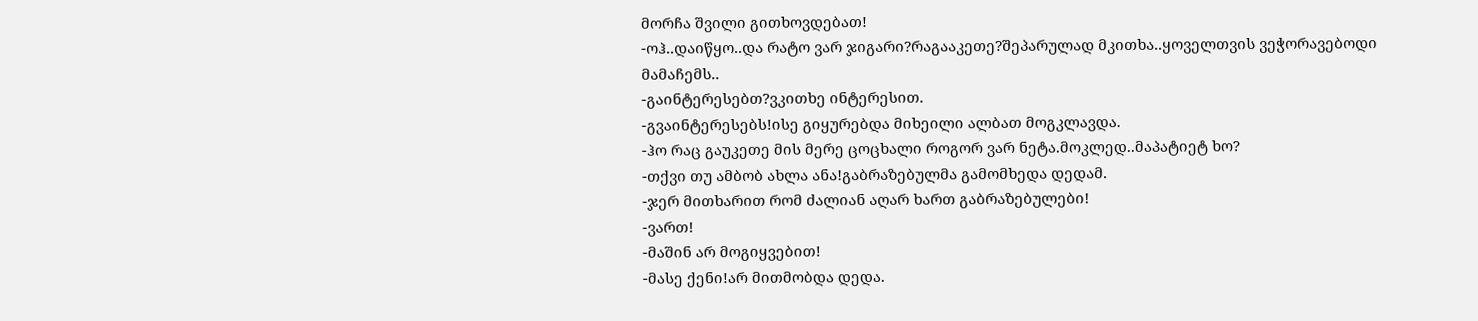მორჩა შვილი გითხოვდებათ!
-ოჰ..დაიწყო..და რატო ვარ ჯიგარი?რაგააკეთე?შეპარულად მკითხა..ყოველთვის ვეჭორავებოდი მამაჩემს..
-გაინტერესებთ?ვკითხე ინტერესით.
-გვაინტერესებს!ისე გიყურებდა მიხეილი ალბათ მოგკლავდა.
-ჰო რაც გაუკეთე მის მერე ცოცხალი როგორ ვარ ნეტა.მოკლედ..მაპატიეტ ხო?
-თქვი თუ ამბობ ახლა ანა!გაბრაზებულმა გამომხედა დედამ.
-ჯერ მითხარით რომ ძალიან აღარ ხართ გაბრაზებულები!
-ვართ!
-მაშინ არ მოგიყვებით!
-მასე ქენი!არ მითმობდა დედა.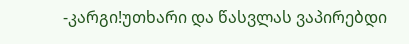-კარგი!უთხარი და წასვლას ვაპირებდი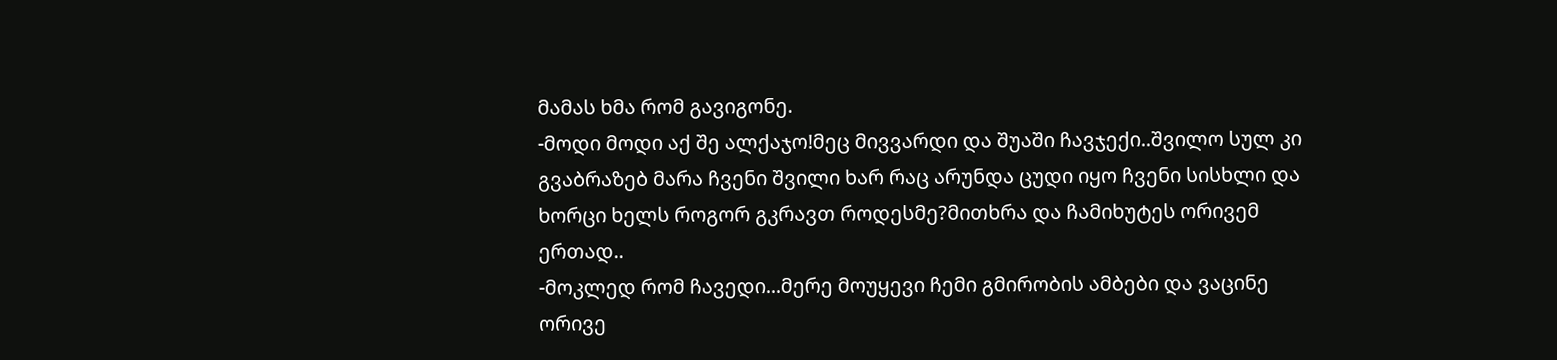მამას ხმა რომ გავიგონე.
-მოდი მოდი აქ შე ალქაჯო!მეც მივვარდი და შუაში ჩავჯექი..შვილო სულ კი გვაბრაზებ მარა ჩვენი შვილი ხარ რაც არუნდა ცუდი იყო ჩვენი სისხლი და ხორცი ხელს როგორ გკრავთ როდესმე?მითხრა და ჩამიხუტეს ორივემ ერთად..
-მოკლედ რომ ჩავედი...მერე მოუყევი ჩემი გმირობის ამბები და ვაცინე ორივე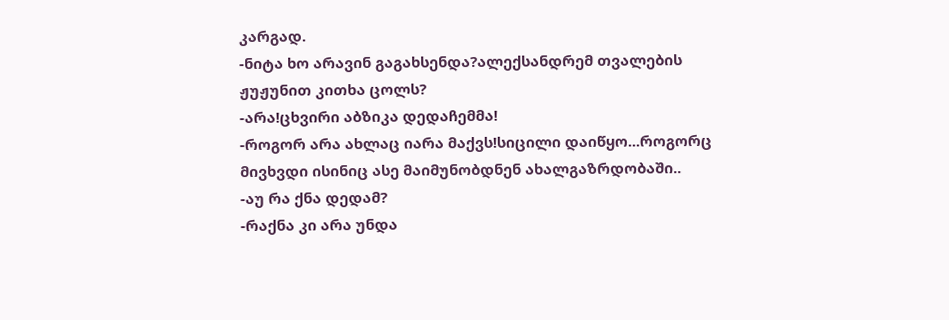კარგად.
-ნიტა ხო არავინ გაგახსენდა?ალექსანდრემ თვალების ჟუჟუნით კითხა ცოლს?
-არა!ცხვირი აბზიკა დედაჩემმა!
-როგორ არა ახლაც იარა მაქვს!სიცილი დაიწყო...როგორც მივხვდი ისინიც ასე მაიმუნობდნენ ახალგაზრდობაში..
-აუ რა ქნა დედამ?
-რაქნა კი არა უნდა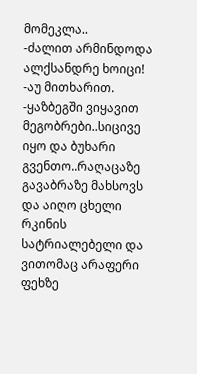მომეკლა..
-ძალით არმინდოდა ალქსანდრე ხოიცი!
-აუ მითხარით.
-ყაზბეგში ვიყავით მეგობრები..სიცივე იყო და ბუხარი გვენთო..რაღაცაზე გავაბრაზე მახსოვს და აიღო ცხელი რკინის სატრიალებელი და ვითომაც არაფერი ფეხზე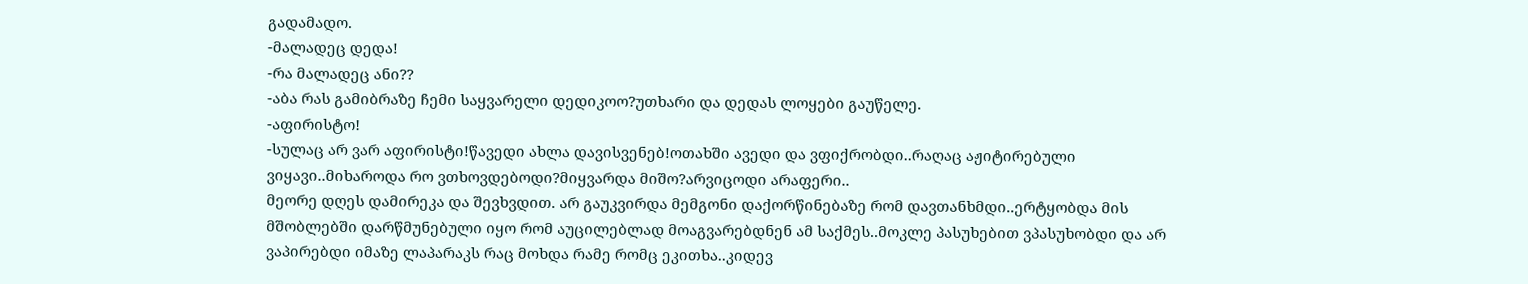გადამადო.
-მალადეც დედა!
-რა მალადეც ანი??
-აბა რას გამიბრაზე ჩემი საყვარელი დედიკოო?უთხარი და დედას ლოყები გაუწელე.
-აფირისტო!
-სულაც არ ვარ აფირისტი!წავედი ახლა დავისვენებ!ოთახში ავედი და ვფიქრობდი..რაღაც აჟიტირებული ვიყავი..მიხაროდა რო ვთხოვდებოდი?მიყვარდა მიშო?არვიცოდი არაფერი..
მეორე დღეს დამირეკა და შევხვდით. არ გაუკვირდა მემგონი დაქორწინებაზე რომ დავთანხმდი..ერტყობდა მის მშობლებში დარწმუნებული იყო რომ აუცილებლად მოაგვარებდნენ ამ საქმეს..მოკლე პასუხებით ვპასუხობდი და არ ვაპირებდი იმაზე ლაპარაკს რაც მოხდა რამე რომც ეკითხა..კიდევ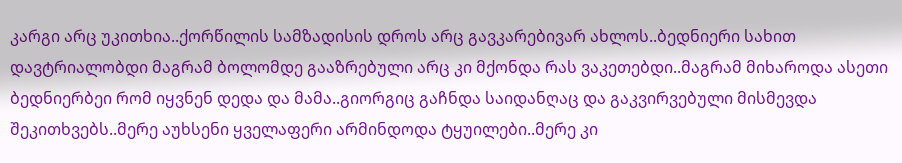კარგი არც უკითხია..ქორწილის სამზადისის დროს არც გავკარებივარ ახლოს..ბედნიერი სახით დავტრიალობდი მაგრამ ბოლომდე გააზრებული არც კი მქონდა რას ვაკეთებდი..მაგრამ მიხაროდა ასეთი ბედნიერბეი რომ იყვნენ დედა და მამა..გიორგიც გაჩნდა საიდანღაც და გაკვირვებული მისმევდა შეკითხვებს..მერე აუხსენი ყველაფერი არმინდოდა ტყუილები..მერე კი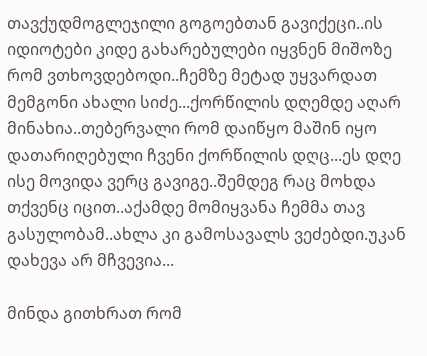თავქუდმოგლეჯილი გოგოებთან გავიქეცი..ის იდიოტები კიდე გახარებულები იყვნენ მიშოზე რომ ვთხოვდებოდი..ჩემზე მეტად უყვარდათ მემგონი ახალი სიძე...ქორწილის დღემდე აღარ მინახია..თებერვალი რომ დაიწყო მაშინ იყო დათარიღებული ჩვენი ქორწილის დღც...ეს დღე ისე მოვიდა ვერც გავიგე..შემდეგ რაც მოხდა თქვენც იცით..აქამდე მომიყვანა ჩემმა თავ გასულობამ..ახლა კი გამოსავალს ვეძებდი.უკან დახევა არ მჩვევია...

მინდა გითხრათ რომ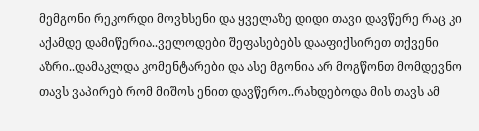მემგონი რეკორდი მოვხსენი და ყველაზე დიდი თავი დავწერე რაც კი აქამდე დამიწერია..ველოდები შეფასებებს დააფიქსირეთ თქვენი აზრი..დამაკლდა კომენტარები და ასე მგონია არ მოგწონთ მომდევნო თავს ვაპირებ რომ მიშოს ენით დავწერო..რახდებოდა მის თავს ამ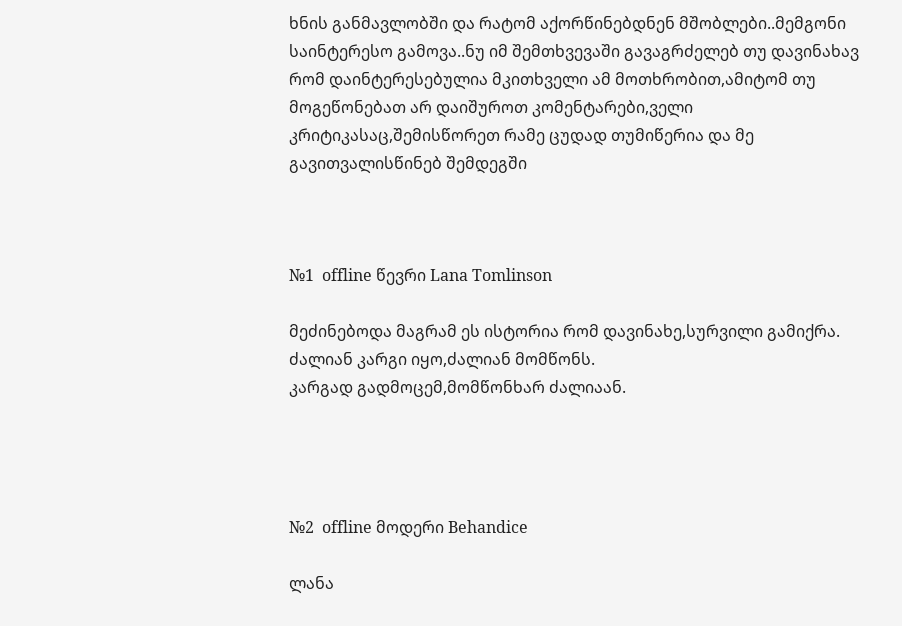ხნის განმავლობში და რატომ აქორწინებდნენ მშობლები..მემგონი საინტერესო გამოვა..ნუ იმ შემთხვევაში გავაგრძელებ თუ დავინახავ რომ დაინტერესებულია მკითხველი ამ მოთხრობით,ამიტომ თუ მოგეწონებათ არ დაიშუროთ კომენტარები,ველი კრიტიკასაც,შემისწორეთ რამე ცუდად თუმიწერია და მე გავითვალისწინებ შემდეგში



№1  offline წევრი Lana Tomlinson

მეძინებოდა მაგრამ ეს ისტორია რომ დავინახე,სურვილი გამიქრა.
ძალიან კარგი იყო,ძალიან მომწონს.
კარგად გადმოცემ,მომწონხარ ძალიაან.




№2  offline მოდერი Behandice

ლანა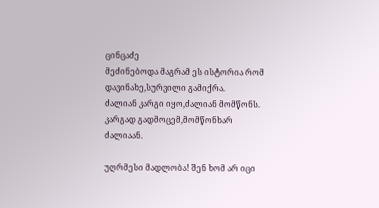ცინცაძე
მეძინებოდა მაგრამ ეს ისტორია რომ დავინახე,სურვილი გამიქრა.
ძალიან კარგი იყო,ძალიან მომწონს.
კარგად გადმოცემ,მომწონხარ ძალიაან.

უღრმესი მადლობა! შენ ხომ არ იცი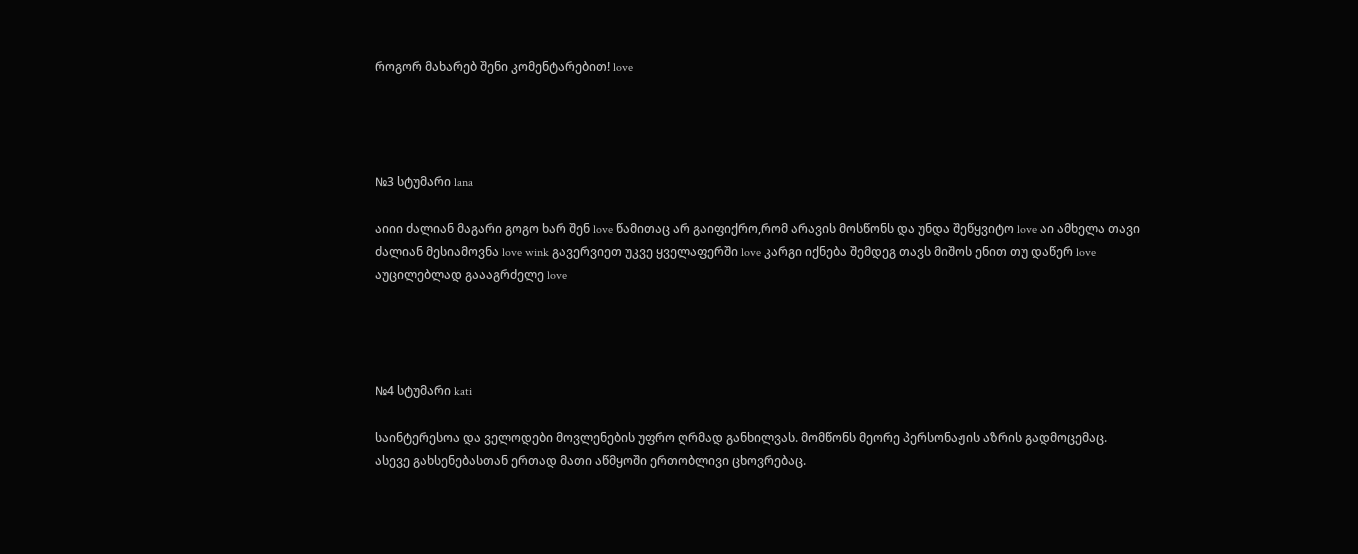როგორ მახარებ შენი კომენტარებით! love




№3 სტუმარი lana

აიიი ძალიან მაგარი გოგო ხარ შენ love წამითაც არ გაიფიქრო,რომ არავის მოსწონს და უნდა შეწყვიტო love აი ამხელა თავი ძალიან მესიამოვნა love wink გავერვიეთ უკვე ყველაფერში love კარგი იქნება შემდეგ თავს მიშოს ენით თუ დაწერ love აუცილებლად გაააგრძელე love




№4 სტუმარი kati

საინტერესოა და ველოდები მოვლენების უფრო ღრმად განხილვას. მომწონს მეორე პერსონაჟის აზრის გადმოცემაც. ასევე გახსენებასთან ერთად მათი აწმყოში ერთობლივი ცხოვრებაც.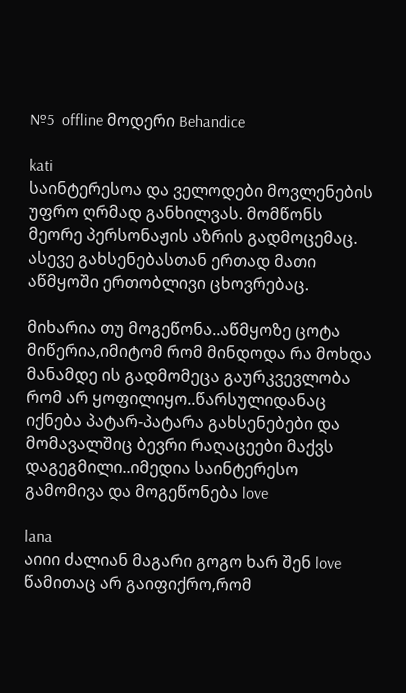№5  offline მოდერი Behandice

kati
საინტერესოა და ველოდები მოვლენების უფრო ღრმად განხილვას. მომწონს მეორე პერსონაჟის აზრის გადმოცემაც. ასევე გახსენებასთან ერთად მათი აწმყოში ერთობლივი ცხოვრებაც.

მიხარია თუ მოგეწონა..აწმყოზე ცოტა მიწერია,იმიტომ რომ მინდოდა რა მოხდა მანამდე ის გადმომეცა გაურკვევლობა რომ არ ყოფილიყო..წარსულიდანაც იქნება პატარ-პატარა გახსენებები და მომავალშიც ბევრი რაღაცეები მაქვს დაგეგმილი..იმედია საინტერესო გამომივა და მოგეწონება love

lana
აიიი ძალიან მაგარი გოგო ხარ შენ love წამითაც არ გაიფიქრო,რომ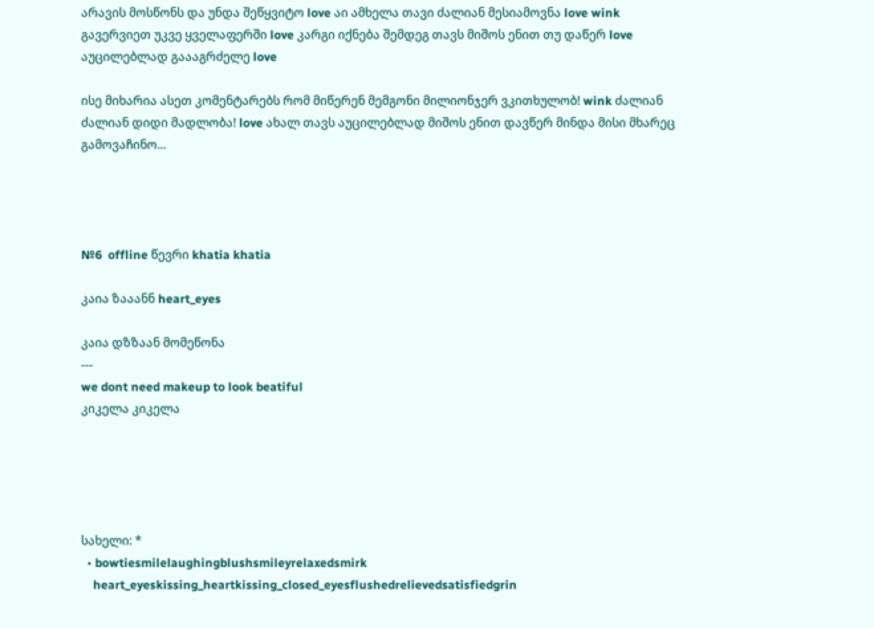არავის მოსწონს და უნდა შეწყვიტო love აი ამხელა თავი ძალიან მესიამოვნა love wink გავერვიეთ უკვე ყველაფერში love კარგი იქნება შემდეგ თავს მიშოს ენით თუ დაწერ love აუცილებლად გაააგრძელე love

ისე მიხარია ასეთ კომენტარებს რომ მიწერენ მემგონი მილიონჯერ ვკითხულობ! wink ძალიან ძალიან დიდი მადლობა! love ახალ თავს აუცილებლად მიშოს ენით დავწერ მინდა მისი მხარეც გამოვაჩინო...




№6  offline წევრი khatia khatia

კაია ზააანნ heart_eyes

კაია დზზაან მომეწონა
---
we dont need makeup to look beatiful
კიკელა კიკელა





სახელი: *
  • bowtiesmilelaughingblushsmileyrelaxedsmirk
    heart_eyeskissing_heartkissing_closed_eyesflushedrelievedsatisfiedgrin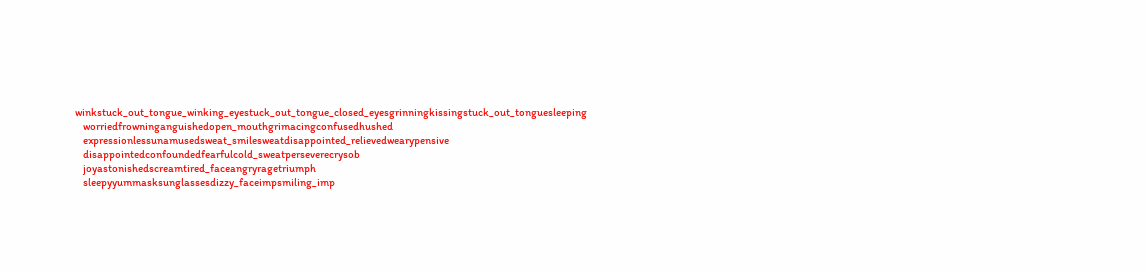winkstuck_out_tongue_winking_eyestuck_out_tongue_closed_eyesgrinningkissingstuck_out_tonguesleeping
    worriedfrowninganguishedopen_mouthgrimacingconfusedhushed
    expressionlessunamusedsweat_smilesweatdisappointed_relievedwearypensive
    disappointedconfoundedfearfulcold_sweatperseverecrysob
    joyastonishedscreamtired_faceangryragetriumph
    sleepyyummasksunglassesdizzy_faceimpsmiling_imp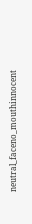neutral_faceno_mouthinnocent